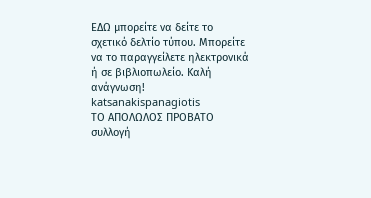ΕΔΩ μπορείτε να δείτε το σχετικό δελτίο τύπου. Μπορείτε να το παραγγείλετε ηλεκτρονικά ή σε βιβλιοπωλείο. Καλή ανάγνωση!
katsanakispanagiotis
ΤΟ ΑΠΟΛΩΛΟΣ ΠΡΟΒΑΤΟ συλλογή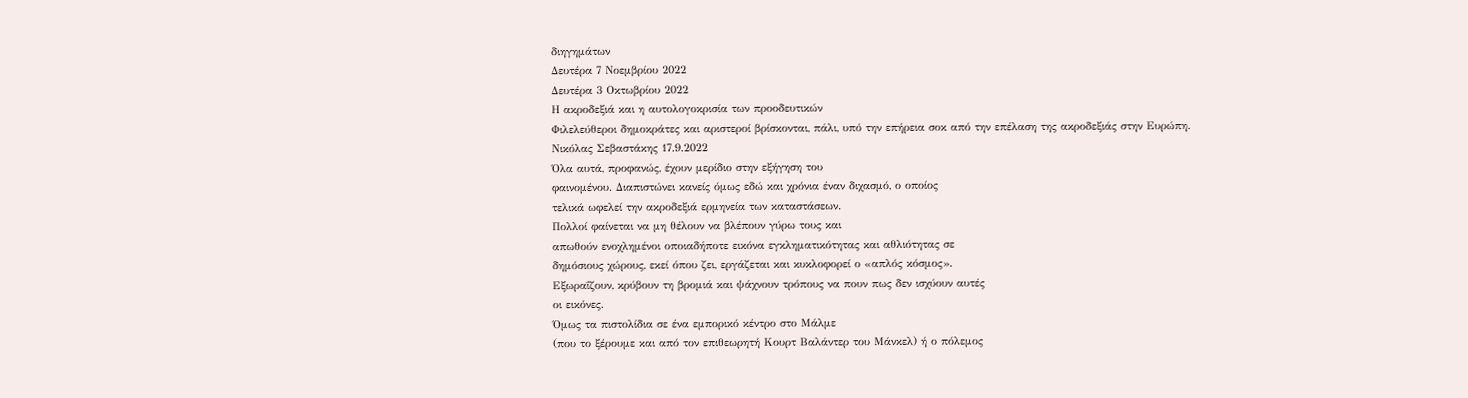διηγημάτων
Δευτέρα 7 Νοεμβρίου 2022
Δευτέρα 3 Οκτωβρίου 2022
Η ακροδεξιά και η αυτολογοκρισία των προοδευτικών
Φιλελεύθεροι δημοκράτες και αριστεροί βρίσκονται, πάλι, υπό την επήρεια σοκ από την επέλαση της ακροδεξιάς στην Ευρώπη.
Νικόλας Σεβαστάκης 17.9.2022
Όλα αυτά, προφανώς, έχουν μερίδιο στην εξήγηση του
φαινομένου. Διαπιστώνει κανείς όμως εδώ και χρόνια έναν διχασμό, ο οποίος
τελικά ωφελεί την ακροδεξιά ερμηνεία των καταστάσεων.
Πολλοί φαίνεται να μη θέλουν να βλέπουν γύρω τους και
απωθούν ενοχλημένοι οποιαδήποτε εικόνα εγκληματικότητας και αθλιότητας σε
δημόσιους χώρους, εκεί όπου ζει, εργάζεται και κυκλοφορεί ο «απλός κόσμος».
Εξωραΐζουν, κρύβουν τη βρομιά και ψάχνουν τρόπους να πουν πως δεν ισχύουν αυτές
οι εικόνες.
Όμως τα πιστολίδια σε ένα εμπορικό κέντρο στο Μάλμε
(που το ξέρουμε και από τον επιθεωρητή Κουρτ Βαλάντερ του Μάνκελ) ή ο πόλεμος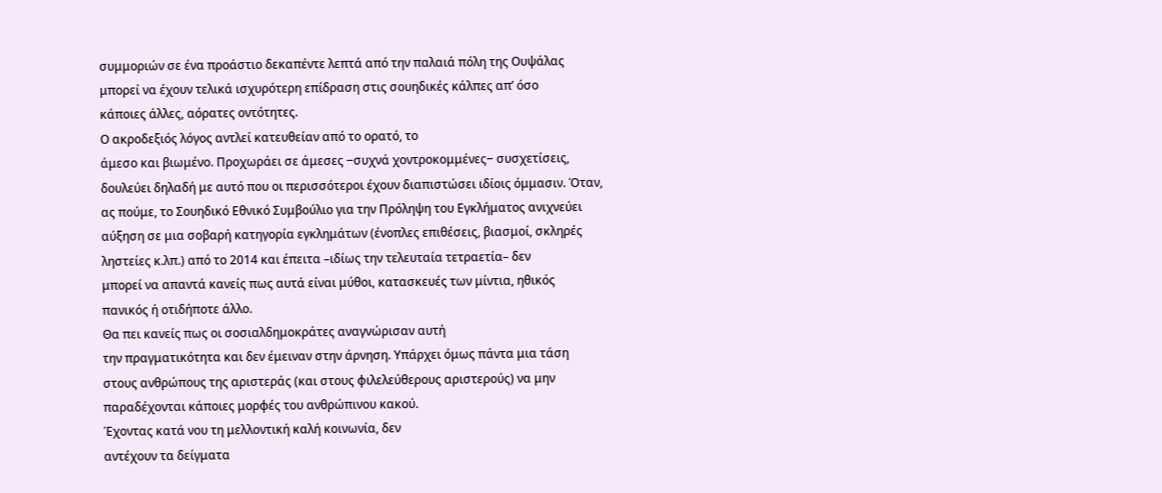συμμοριών σε ένα προάστιο δεκαπέντε λεπτά από την παλαιά πόλη της Ουψάλας
μπορεί να έχουν τελικά ισχυρότερη επίδραση στις σουηδικές κάλπες απ’ όσο
κάποιες άλλες, αόρατες οντότητες.
Ο ακροδεξιός λόγος αντλεί κατευθείαν από το ορατό, το
άμεσο και βιωμένο. Προχωράει σε άμεσες ‒συχνά χοντροκομμένες‒ συσχετίσεις,
δουλεύει δηλαδή με αυτό που οι περισσότεροι έχουν διαπιστώσει ιδίοις όμμασιν. Όταν,
ας πούμε, το Σουηδικό Εθνικό Συμβούλιο για την Πρόληψη του Εγκλήματος ανιχνεύει
αύξηση σε μια σοβαρή κατηγορία εγκλημάτων (ένοπλες επιθέσεις, βιασμοί, σκληρές
ληστείες κ.λπ.) από το 2014 και έπειτα –ιδίως την τελευταία τετραετία– δεν
μπορεί να απαντά κανείς πως αυτά είναι μύθοι, κατασκευές των μίντια, ηθικός
πανικός ή οτιδήποτε άλλο.
Θα πει κανείς πως οι σοσιαλδημοκράτες αναγνώρισαν αυτή
την πραγματικότητα και δεν έμειναν στην άρνηση. Υπάρχει όμως πάντα μια τάση
στους ανθρώπους της αριστεράς (και στους φιλελεύθερους αριστερούς) να μην
παραδέχονται κάποιες μορφές του ανθρώπινου κακού.
Έχοντας κατά νου τη μελλοντική καλή κοινωνία, δεν
αντέχουν τα δείγματα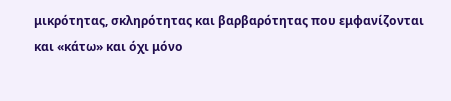μικρότητας, σκληρότητας και βαρβαρότητας που εμφανίζονται
και «κάτω» και όχι μόνο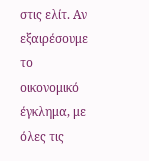στις ελίτ. Αν εξαιρέσουμε το οικονομικό έγκλημα, με
όλες τις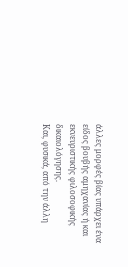άλλες μορφές βίας υπάρχει ένα είδος βουβής αμηχανίας ή και
εκνευριστικής φιλοσοφικής δικαιολόγησης.
Και, φυσικά, από την άλλη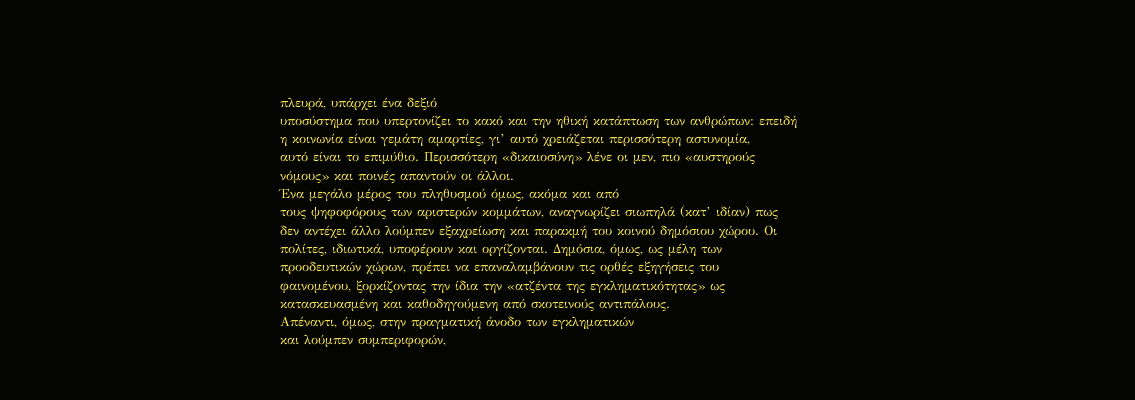πλευρά, υπάρχει ένα δεξιό
υποσύστημα που υπερτονίζει το κακό και την ηθική κατάπτωση των ανθρώπων: επειδή
η κοινωνία είναι γεμάτη αμαρτίες, γι’ αυτό χρειάζεται περισσότερη αστυνομία,
αυτό είναι το επιμύθιο. Περισσότερη «δικαιοσύνη» λένε οι μεν, πιο «αυστηρούς
νόμους» και ποινές απαντούν οι άλλοι.
Ένα μεγάλο μέρος του πληθυσμού όμως, ακόμα και από
τους ψηφοφόρους των αριστερών κομμάτων, αναγνωρίζει σιωπηλά (κατ’ ιδίαν) πως
δεν αντέχει άλλο λούμπεν εξαχρείωση και παρακμή του κοινού δημόσιου χώρου. Οι
πολίτες, ιδιωτικά, υποφέρουν και οργίζονται. Δημόσια, όμως, ως μέλη των
προοδευτικών χώρων, πρέπει να επαναλαμβάνουν τις ορθές εξηγήσεις του
φαινομένου, ξορκίζοντας την ίδια την «ατζέντα της εγκληματικότητας» ως
κατασκευασμένη και καθοδηγούμενη από σκοτεινούς αντιπάλους.
Απέναντι, όμως, στην πραγματική άνοδο των εγκληματικών
και λούμπεν συμπεριφορών,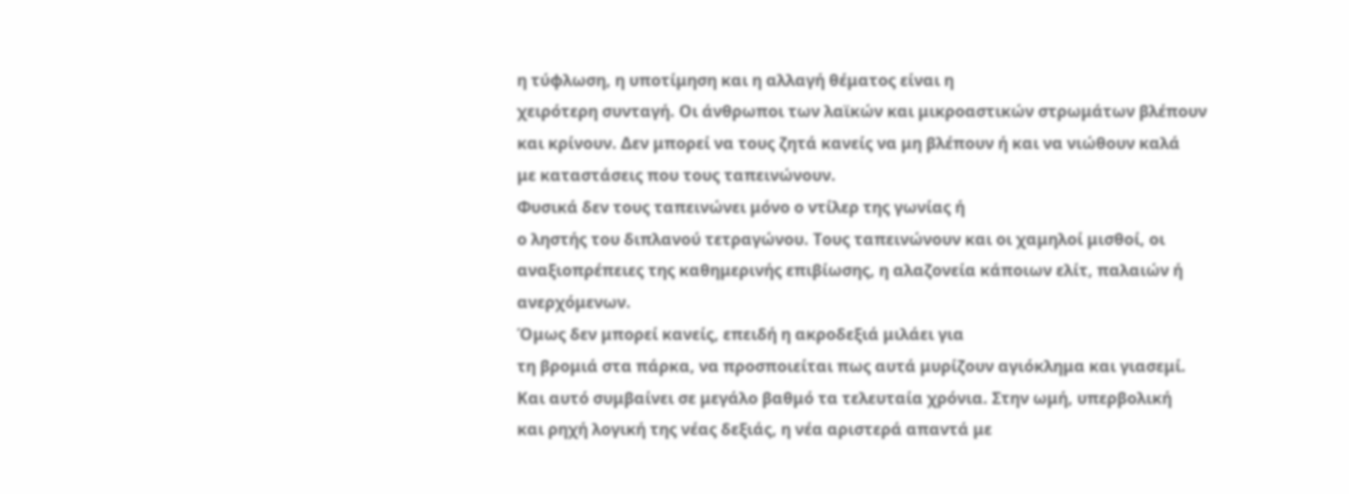η τύφλωση, η υποτίμηση και η αλλαγή θέματος είναι η
χειρότερη συνταγή. Οι άνθρωποι των λαϊκών και μικροαστικών στρωμάτων βλέπουν
και κρίνουν. Δεν μπορεί να τους ζητά κανείς να μη βλέπουν ή και να νιώθουν καλά
με καταστάσεις που τους ταπεινώνουν.
Φυσικά δεν τους ταπεινώνει μόνο ο ντίλερ της γωνίας ή
ο ληστής του διπλανού τετραγώνου. Τους ταπεινώνουν και οι χαμηλοί μισθοί, οι
αναξιοπρέπειες της καθημερινής επιβίωσης, η αλαζονεία κάποιων ελίτ, παλαιών ή
ανερχόμενων.
Όμως δεν μπορεί κανείς, επειδή η ακροδεξιά μιλάει για
τη βρομιά στα πάρκα, να προσποιείται πως αυτά μυρίζουν αγιόκλημα και γιασεμί.
Και αυτό συμβαίνει σε μεγάλο βαθμό τα τελευταία χρόνια. Στην ωμή, υπερβολική
και ρηχή λογική της νέας δεξιάς, η νέα αριστερά απαντά με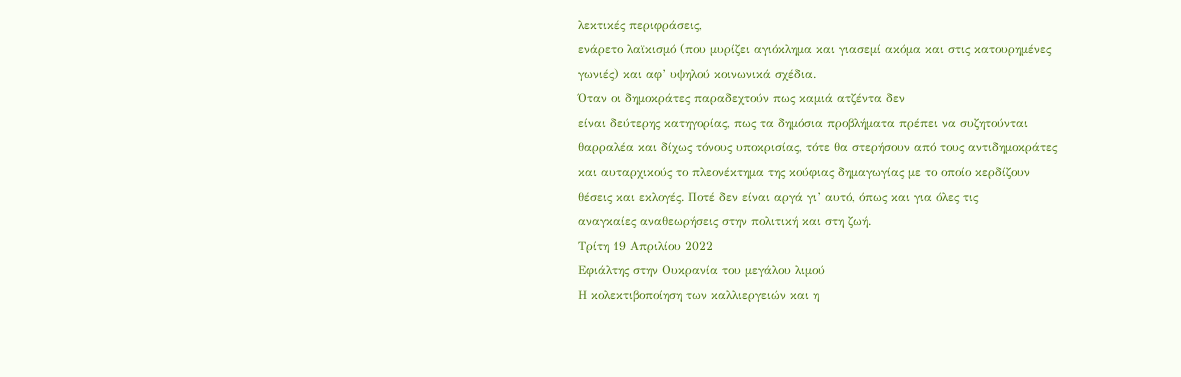λεκτικές περιφράσεις,
ενάρετο λαϊκισμό (που μυρίζει αγιόκλημα και γιασεμί ακόμα και στις κατουρημένες
γωνιές) και αφ’ υψηλού κοινωνικά σχέδια.
Όταν οι δημοκράτες παραδεχτούν πως καμιά ατζέντα δεν
είναι δεύτερης κατηγορίας, πως τα δημόσια προβλήματα πρέπει να συζητούνται
θαρραλέα και δίχως τόνους υποκρισίας, τότε θα στερήσουν από τους αντιδημοκράτες
και αυταρχικούς το πλεονέκτημα της κούφιας δημαγωγίας με το οποίο κερδίζουν
θέσεις και εκλογές. Ποτέ δεν είναι αργά γι’ αυτό, όπως και για όλες τις
αναγκαίες αναθεωρήσεις στην πολιτική και στη ζωή.
Τρίτη 19 Απριλίου 2022
Εφιάλτης στην Ουκρανία του μεγάλου λιμού
Η κολεκτιβοποίηση των καλλιεργειών και η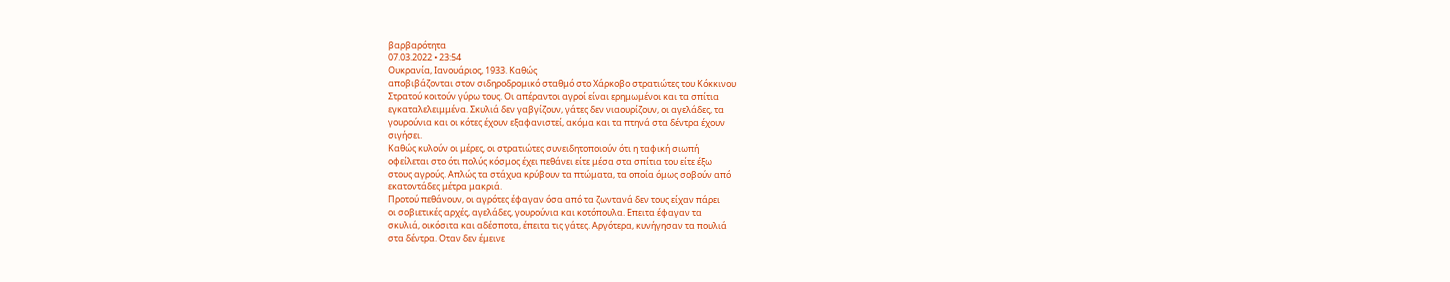βαρβαρότητα
07.03.2022 • 23:54
Ουκρανία, Ιανουάριος, 1933. Καθώς
αποβιβάζονται στον σιδηροδρομικό σταθμό στο Χάρκοβο στρατιώτες του Κόκκινου
Στρατού κοιτούν γύρω τους. Οι απέραντοι αγροί είναι ερημωμένοι και τα σπίτια
εγκαταλελειμμένα. Σκυλιά δεν γαβγίζουν, γάτες δεν νιαουρίζουν, οι αγελάδες, τα
γουρούνια και οι κότες έχουν εξαφανιστεί, ακόμα και τα πτηνά στα δέντρα έχουν
σιγήσει.
Καθώς κυλούν οι μέρες, οι στρατιώτες συνειδητοποιούν ότι η ταφική σιωπή
οφείλεται στο ότι πολύς κόσμος έχει πεθάνει είτε μέσα στα σπίτια του είτε έξω
στους αγρούς. Απλώς τα στάχυα κρύβουν τα πτώματα, τα οποία όμως σοβούν από
εκατοντάδες μέτρα μακριά.
Προτού πεθάνουν, οι αγρότες έφαγαν όσα από τα ζωντανά δεν τους είχαν πάρει
οι σοβιετικές αρχές, αγελάδες, γουρούνια και κοτόπουλα. Επειτα έφαγαν τα
σκυλιά, οικόσιτα και αδέσποτα, έπειτα τις γάτες. Αργότερα, κυνήγησαν τα πουλιά
στα δέντρα. Οταν δεν έμεινε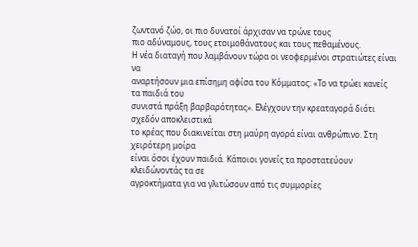ζωντανό ζώο, οι πιο δυνατοί άρχισαν να τρώνε τους
πιο αδύναμους, τους ετοιμοθάνατους και τους πεθαμένους.
Η νέα διαταγή που λαμβάνουν τώρα οι νεοφερμένοι στρατιώτες είναι να
αναρτήσουν μια επίσημη αφίσα του Κόμματος: «Το να τρώει κανείς τα παιδιά του
συνιστά πράξη βαρβαρότητας». Ελέγχουν την κρεαταγορά διότι σχεδόν αποκλειστικά
το κρέας που διακινείται στη μαύρη αγορά είναι ανθρώπινο. Στη χειρότερη μοίρα
είναι όσοι έχουν παιδιά. Κάποιοι γονείς τα προστατεύουν κλειδώνοντάς τα σε
αγροκτήματα για να γλιτώσουν από τις συμμορίες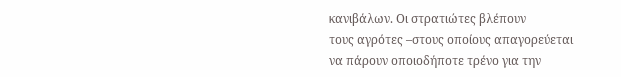κανιβάλων. Οι στρατιώτες βλέπουν
τους αγρότες –στους οποίους απαγορεύεται να πάρουν οποιοδήποτε τρένο για την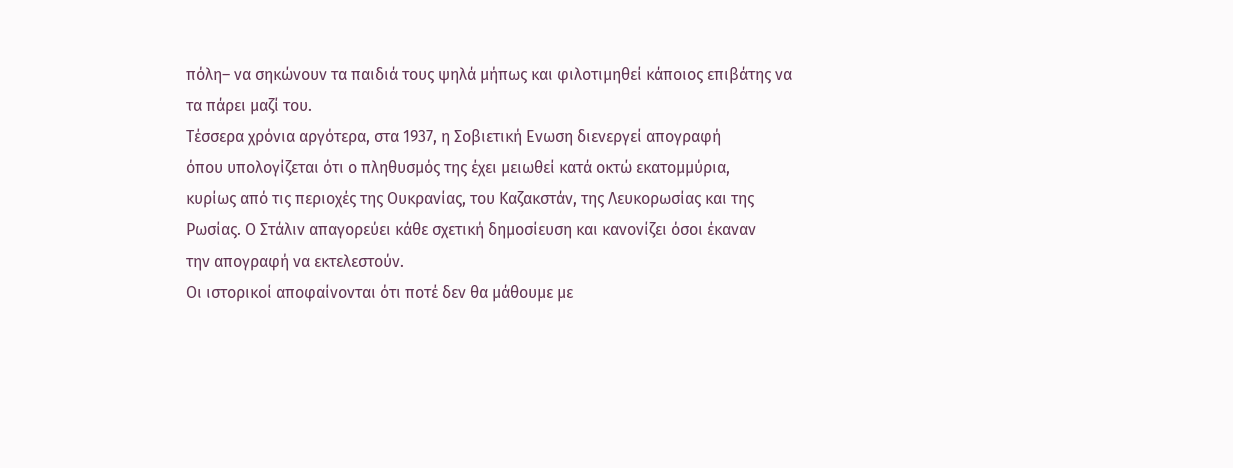πόλη– να σηκώνουν τα παιδιά τους ψηλά μήπως και φιλοτιμηθεί κάποιος επιβάτης να
τα πάρει μαζί του.
Τέσσερα χρόνια αργότερα, στα 1937, η Σοβιετική Ενωση διενεργεί απογραφή
όπου υπολογίζεται ότι ο πληθυσμός της έχει μειωθεί κατά οκτώ εκατομμύρια,
κυρίως από τις περιοχές της Ουκρανίας, του Καζακστάν, της Λευκορωσίας και της
Ρωσίας. Ο Στάλιν απαγορεύει κάθε σχετική δημοσίευση και κανονίζει όσοι έκαναν
την απογραφή να εκτελεστούν.
Οι ιστορικοί αποφαίνονται ότι ποτέ δεν θα μάθουμε με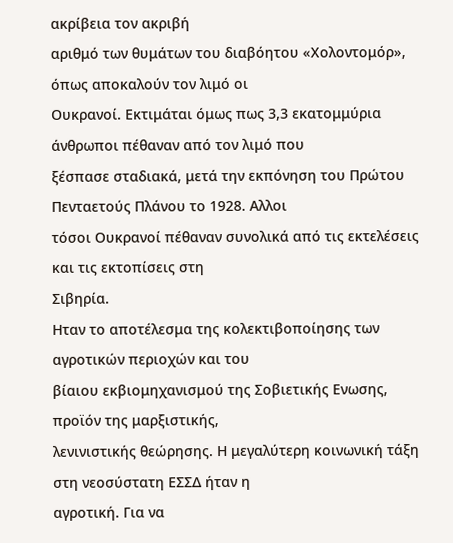ακρίβεια τον ακριβή
αριθμό των θυμάτων του διαβόητου «Χολοντομόρ», όπως αποκαλούν τον λιμό οι
Ουκρανοί. Εκτιμάται όμως πως 3,3 εκατομμύρια άνθρωποι πέθαναν από τον λιμό που
ξέσπασε σταδιακά, μετά την εκπόνηση του Πρώτου Πενταετούς Πλάνου το 1928. Αλλοι
τόσοι Ουκρανοί πέθαναν συνολικά από τις εκτελέσεις και τις εκτοπίσεις στη
Σιβηρία.
Ηταν το αποτέλεσμα της κολεκτιβοποίησης των αγροτικών περιοχών και του
βίαιου εκβιομηχανισμού της Σοβιετικής Ενωσης, προϊόν της μαρξιστικής,
λενινιστικής θεώρησης. Η μεγαλύτερη κοινωνική τάξη στη νεοσύστατη ΕΣΣΔ ήταν η
αγροτική. Για να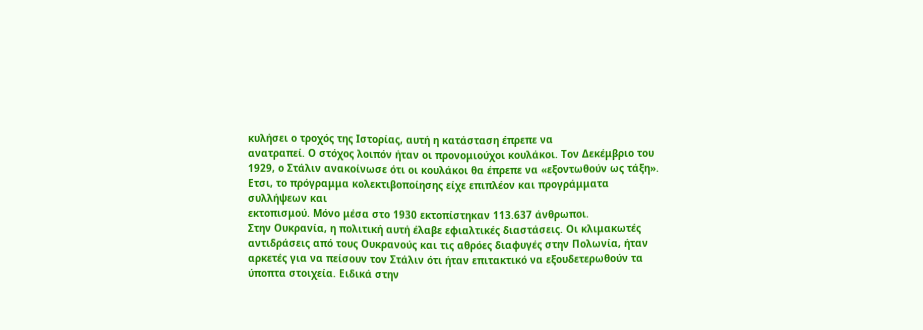κυλήσει ο τροχός της Ιστορίας, αυτή η κατάσταση έπρεπε να
ανατραπεί. Ο στόχος λοιπόν ήταν οι προνομιούχοι κουλάκοι. Τον Δεκέμβριο του
1929, ο Στάλιν ανακοίνωσε ότι οι κουλάκοι θα έπρεπε να «εξοντωθούν ως τάξη».
Ετσι, το πρόγραμμα κολεκτιβοποίησης είχε επιπλέον και προγράμματα συλλήψεων και
εκτοπισμού. Μόνο μέσα στο 1930 εκτοπίστηκαν 113.637 άνθρωποι.
Στην Ουκρανία, η πολιτική αυτή έλαβε εφιαλτικές διαστάσεις. Οι κλιμακωτές
αντιδράσεις από τους Ουκρανούς και τις αθρόες διαφυγές στην Πολωνία, ήταν
αρκετές για να πείσουν τον Στάλιν ότι ήταν επιτακτικό να εξουδετερωθούν τα
ύποπτα στοιχεία. Ειδικά στην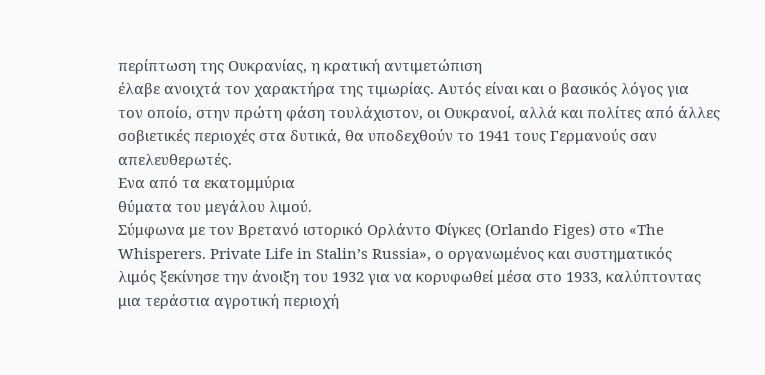περίπτωση της Ουκρανίας, η κρατική αντιμετώπιση
έλαβε ανοιχτά τον χαρακτήρα της τιμωρίας. Αυτός είναι και ο βασικός λόγος για
τον οποίο, στην πρώτη φάση τουλάχιστον, οι Ουκρανοί, αλλά και πολίτες από άλλες
σοβιετικές περιοχές στα δυτικά, θα υποδεχθούν το 1941 τους Γερμανούς σαν
απελευθερωτές.
Ενα από τα εκατομμύρια
θύματα του μεγάλου λιμού.
Σύμφωνα με τον Βρετανό ιστορικό Ορλάντο Φίγκες (Orlando Figes) στο «The
Whisperers. Private Life in Stalin’s Russia», ο οργανωμένος και συστηματικός
λιμός ξεκίνησε την άνοιξη του 1932 για να κορυφωθεί μέσα στο 1933, καλύπτοντας
μια τεράστια αγροτική περιοχή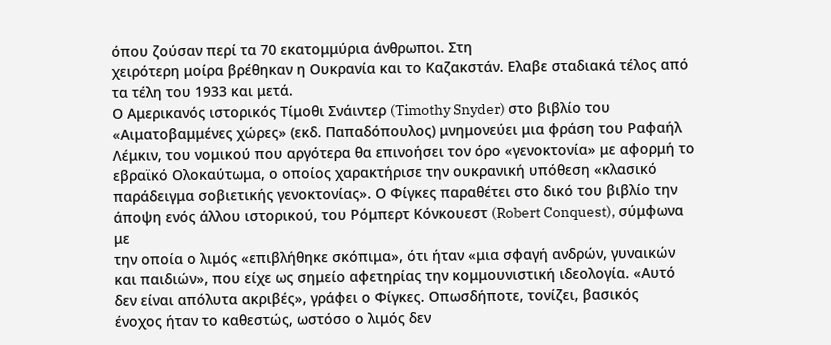όπου ζούσαν περί τα 70 εκατομμύρια άνθρωποι. Στη
χειρότερη μοίρα βρέθηκαν η Ουκρανία και το Καζακστάν. Ελαβε σταδιακά τέλος από
τα τέλη του 1933 και μετά.
Ο Αμερικανός ιστορικός Τίμοθι Σνάιντερ (Timothy Snyder) στο βιβλίο του
«Αιματοβαμμένες χώρες» (εκδ. Παπαδόπουλος) μνημονεύει μια φράση του Ραφαήλ
Λέμκιν, του νομικού που αργότερα θα επινοήσει τον όρο «γενοκτονία» με αφορμή το
εβραϊκό Ολοκαύτωμα, ο οποίος χαρακτήρισε την ουκρανική υπόθεση «κλασικό
παράδειγμα σοβιετικής γενοκτονίας». Ο Φίγκες παραθέτει στο δικό του βιβλίο την
άποψη ενός άλλου ιστορικού, του Ρόμπερτ Κόνκουεστ (Robert Conquest), σύμφωνα με
την οποία ο λιμός «επιβλήθηκε σκόπιμα», ότι ήταν «μια σφαγή ανδρών, γυναικών
και παιδιών», που είχε ως σημείο αφετηρίας την κομμουνιστική ιδεολογία. «Αυτό
δεν είναι απόλυτα ακριβές», γράφει ο Φίγκες. Οπωσδήποτε, τονίζει, βασικός
ένοχος ήταν το καθεστώς, ωστόσο ο λιμός δεν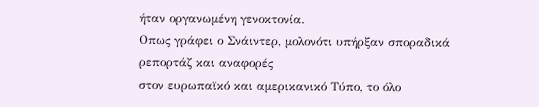ήταν οργανωμένη γενοκτονία.
Οπως γράφει ο Σνάιντερ, μολονότι υπήρξαν σποραδικά ρεπορτάζ και αναφορές
στον ευρωπαϊκό και αμερικανικό Τύπο, το όλο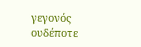γεγονός ουδέποτε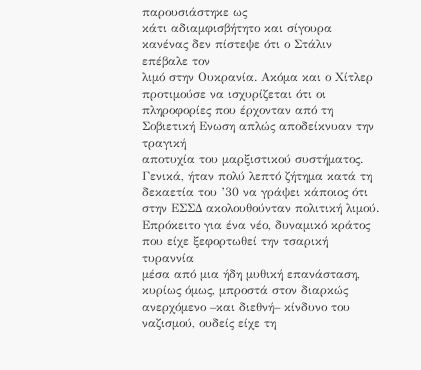παρουσιάστηκε ως
κάτι αδιαμφισβήτητο και σίγουρα κανένας δεν πίστεψε ότι ο Στάλιν επέβαλε τον
λιμό στην Ουκρανία. Ακόμα και ο Χίτλερ προτιμούσε να ισχυρίζεται ότι οι
πληροφορίες που έρχονταν από τη Σοβιετική Ενωση απλώς αποδείκνυαν την τραγική
αποτυχία του μαρξιστικού συστήματος. Γενικά, ήταν πολύ λεπτό ζήτημα κατά τη
δεκαετία του ’30 να γράψει κάποιος ότι στην ΕΣΣΔ ακολουθούνταν πολιτική λιμού.
Επρόκειτο για ένα νέο, δυναμικό κράτος που είχε ξεφορτωθεί την τσαρική τυραννία
μέσα από μια ήδη μυθική επανάσταση, κυρίως όμως, μπροστά στον διαρκώς
ανερχόμενο –και διεθνή– κίνδυνο του ναζισμού, ουδείς είχε τη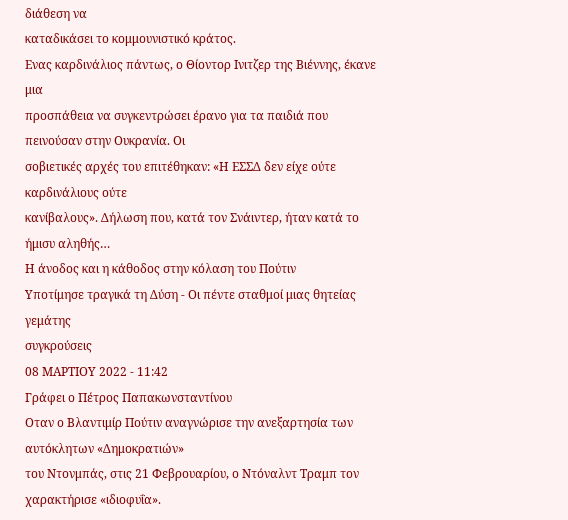διάθεση να
καταδικάσει το κομμουνιστικό κράτος.
Ενας καρδινάλιος πάντως, ο Θίοντορ Ινιτζερ της Βιέννης, έκανε μια
προσπάθεια να συγκεντρώσει έρανο για τα παιδιά που πεινούσαν στην Ουκρανία. Οι
σοβιετικές αρχές του επιτέθηκαν: «Η ΕΣΣΔ δεν είχε ούτε καρδινάλιους ούτε
κανίβαλους». Δήλωση που, κατά τον Σνάιντερ, ήταν κατά το ήμισυ αληθής…
Η άνοδος και η κάθοδος στην κόλαση του Πούτιν
Yποτίμησε τραγικά τη Δύση - Οι πέντε σταθμοί μιας θητείας γεμάτης
συγκρούσεις
08 ΜΑΡΤΙΟΥ 2022 - 11:42
Γράφει ο Πέτρος Παπακωνσταντίνου
Oταν ο Βλαντιμίρ Πούτιν αναγνώρισε την ανεξαρτησία των αυτόκλητων «Δημοκρατιών»
του Ντονμπάς, στις 21 Φεβρουαρίου, ο Ντόναλντ Τραμπ τον χαρακτήρισε «ιδιοφυΐα».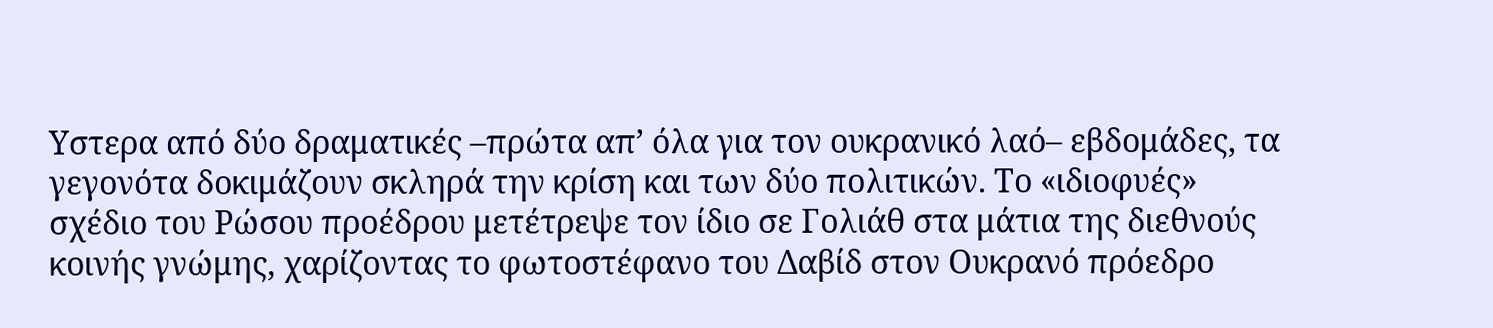Υστερα από δύο δραματικές –πρώτα απ’ όλα για τον ουκρανικό λαό– εβδομάδες, τα
γεγονότα δοκιμάζουν σκληρά την κρίση και των δύο πολιτικών. Το «ιδιοφυές»
σχέδιο του Ρώσου προέδρου μετέτρεψε τον ίδιο σε Γολιάθ στα μάτια της διεθνούς
κοινής γνώμης, χαρίζοντας το φωτοστέφανο του Δαβίδ στον Ουκρανό πρόεδρο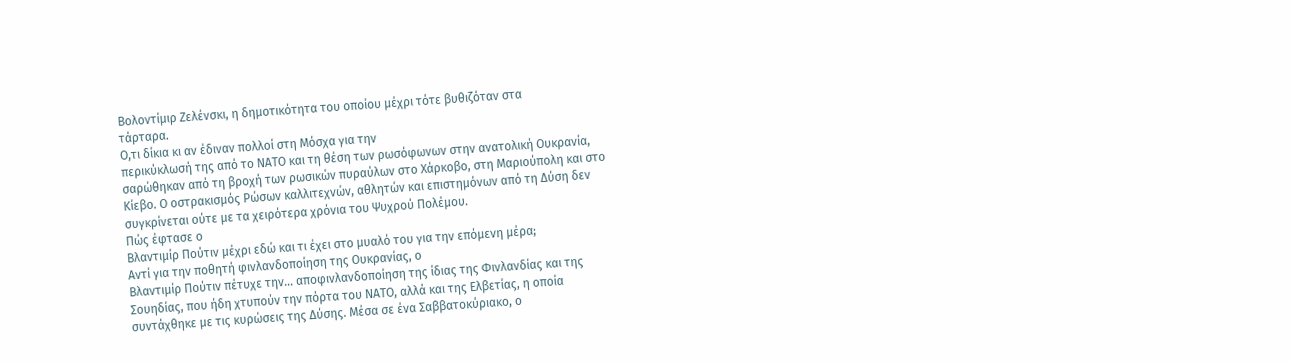Βολοντίμιρ Ζελένσκι, η δημοτικότητα του οποίου μέχρι τότε βυθιζόταν στα
τάρταρα.
Ο,τι δίκια κι αν έδιναν πολλοί στη Μόσχα για την
περικύκλωσή της από το ΝΑΤΟ και τη θέση των ρωσόφωνων στην ανατολική Ουκρανία,
σαρώθηκαν από τη βροχή των ρωσικών πυραύλων στο Χάρκοβο, στη Μαριούπολη και στο
Κίεβο. Ο οστρακισμός Ρώσων καλλιτεχνών, αθλητών και επιστημόνων από τη Δύση δεν
συγκρίνεται ούτε με τα χειρότερα χρόνια του Ψυχρού Πολέμου.
Πώς έφτασε ο
Βλαντιμίρ Πούτιν μέχρι εδώ και τι έχει στο μυαλό του για την επόμενη μέρα;
Αντί για την ποθητή φινλανδοποίηση της Ουκρανίας, ο
Βλαντιμίρ Πούτιν πέτυχε την… αποφινλανδοποίηση της ίδιας της Φινλανδίας και της
Σουηδίας, που ήδη χτυπούν την πόρτα του ΝΑΤΟ, αλλά και της Ελβετίας, η οποία
συντάχθηκε με τις κυρώσεις της Δύσης. Μέσα σε ένα Σαββατοκύριακο, ο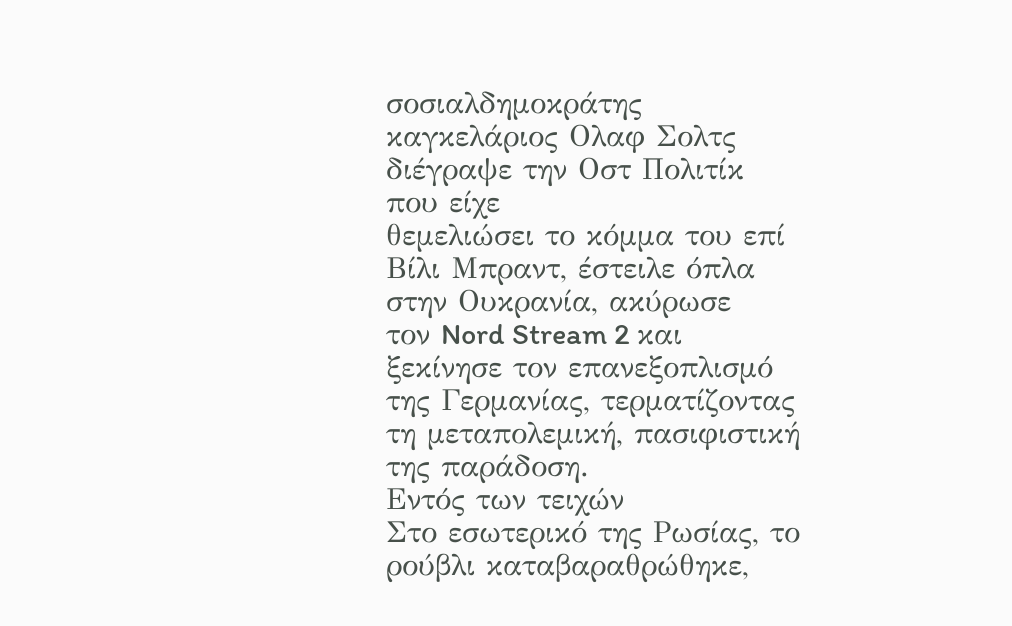σοσιαλδημοκράτης καγκελάριος Ολαφ Σολτς διέγραψε την Οστ Πολιτίκ που είχε
θεμελιώσει το κόμμα του επί Βίλι Μπραντ, έστειλε όπλα στην Ουκρανία, ακύρωσε
τον Nord Stream 2 και ξεκίνησε τον επανεξοπλισμό της Γερμανίας, τερματίζοντας
τη μεταπολεμική, πασιφιστική της παράδοση.
Εντός των τειχών
Στο εσωτερικό της Ρωσίας, το ρούβλι καταβαραθρώθηκε,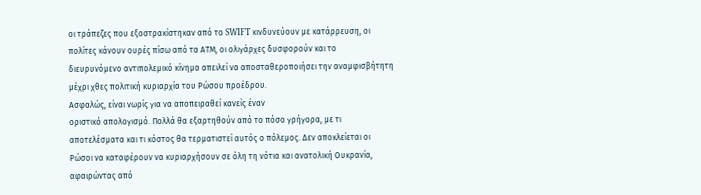οι τράπεζες που εξοστρακίστηκαν από το SWIFT κινδυνεύουν με κατάρρευση, οι
πολίτες κάνουν ουρές πίσω από τα ΑΤΜ, οι ολιγάρχες δυσφορούν και το
διευρυνόμενο αντιπολεμικό κίνημα απειλεί να αποσταθεροποιήσει την αναμφισβήτητη
μέχρι χθες πολιτική κυριαρχία του Ρώσου προέδρου.
Ασφαλώς, είναι νωρίς για να αποπειραθεί κανείς έναν
οριστικό απολογισμό. Πολλά θα εξαρτηθούν από το πόσο γρήγορα, με τι
αποτελέσματα και τι κόστος θα τερματιστεί αυτός ο πόλεμος. Δεν αποκλείεται οι
Ρώσοι να καταφέρουν να κυριαρχήσουν σε όλη τη νότια και ανατολική Ουκρανία,
αφαιρώντας από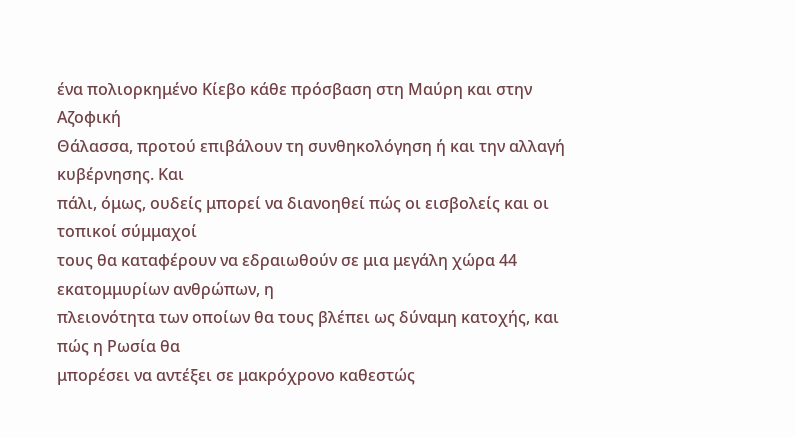ένα πολιορκημένο Κίεβο κάθε πρόσβαση στη Μαύρη και στην Αζοφική
Θάλασσα, προτού επιβάλουν τη συνθηκολόγηση ή και την αλλαγή κυβέρνησης. Και
πάλι, όμως, ουδείς μπορεί να διανοηθεί πώς οι εισβολείς και οι τοπικοί σύμμαχοί
τους θα καταφέρουν να εδραιωθούν σε μια μεγάλη χώρα 44 εκατομμυρίων ανθρώπων, η
πλειονότητα των οποίων θα τους βλέπει ως δύναμη κατοχής, και πώς η Ρωσία θα
μπορέσει να αντέξει σε μακρόχρονο καθεστώς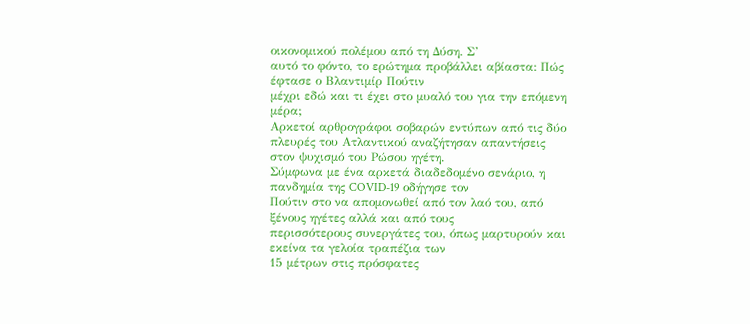οικονομικού πολέμου από τη Δύση. Σ’
αυτό το φόντο, το ερώτημα προβάλλει αβίαστα: Πώς έφτασε ο Βλαντιμίρ Πούτιν
μέχρι εδώ και τι έχει στο μυαλό του για την επόμενη μέρα;
Αρκετοί αρθρογράφοι σοβαρών εντύπων από τις δύο
πλευρές του Ατλαντικού αναζήτησαν απαντήσεις στον ψυχισμό του Ρώσου ηγέτη.
Σύμφωνα με ένα αρκετά διαδεδομένο σενάριο, η πανδημία της COVID-19 οδήγησε τον
Πούτιν στο να απομονωθεί από τον λαό του, από ξένους ηγέτες αλλά και από τους
περισσότερους συνεργάτες του, όπως μαρτυρούν και εκείνα τα γελοία τραπέζια των
15 μέτρων στις πρόσφατες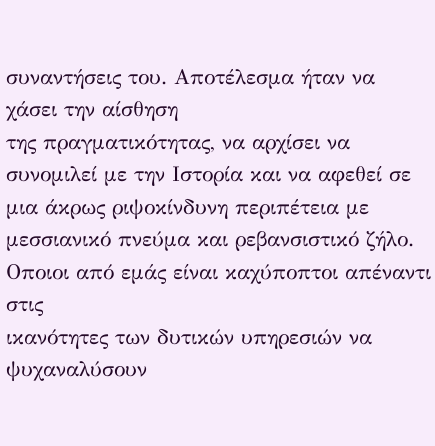συναντήσεις του. Αποτέλεσμα ήταν να χάσει την αίσθηση
της πραγματικότητας, να αρχίσει να συνομιλεί με την Ιστορία και να αφεθεί σε
μια άκρως ριψοκίνδυνη περιπέτεια με μεσσιανικό πνεύμα και ρεβανσιστικό ζήλο.
Οποιοι από εμάς είναι καχύποπτοι απέναντι στις
ικανότητες των δυτικών υπηρεσιών να ψυχαναλύσουν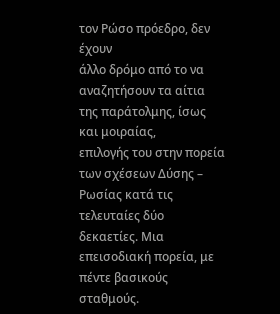τον Ρώσο πρόεδρο, δεν έχουν
άλλο δρόμο από το να αναζητήσουν τα αίτια της παράτολμης, ίσως και μοιραίας,
επιλογής του στην πορεία των σχέσεων Δύσης – Ρωσίας κατά τις τελευταίες δύο
δεκαετίες. Μια επεισοδιακή πορεία, με πέντε βασικούς σταθμούς.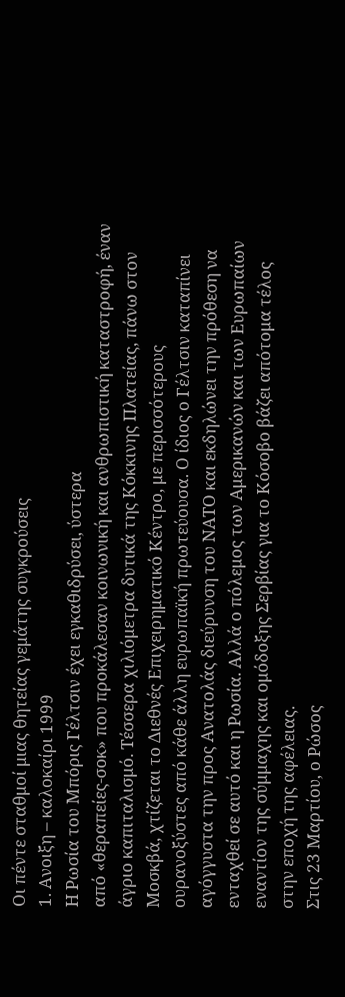Οι πέντε σταθμοί μιας θητείας γεμάτης συγκρούσεις
1. Ανοιξη – καλοκαίρι 1999
Η Ρωσία του Μπόρις Γέλτσιν έχει εγκαθιδρύσει, ύστερα
από «θεραπείες-σοκ» που προκάλεσαν κοινωνική και ανθρωπιστική καταστροφή, έναν
άγριο καπιταλισμό. Τέσσερα χιλιόμετρα δυτικά της Κόκκινης Πλατείας, πάνω στον
Μοσκβά, χτίζεται το Διεθνές Επιχειρηματικό Κέντρο, με περισσότερους
ουρανοξύστες από κάθε άλλη ευρωπαϊκή πρωτεύουσα. Ο ίδιος ο Γέλτσιν καταπίνει
αγόγγυστα την προς Ανατολάς διεύρυνση του ΝΑΤΟ και εκδηλώνει την πρόθεση να
ενταχθεί σε αυτό και η Ρωσία. Αλλά ο πόλεμος των Αμερικανών και των Ευρωπαίων
εναντίον της σύμμαχης και ομόδοξης Σερβίας για το Κόσοβο βάζει απότομα τέλος
στην εποχή της αφέλειας.
Στις 23 Μαρτίου, ο Ρώσος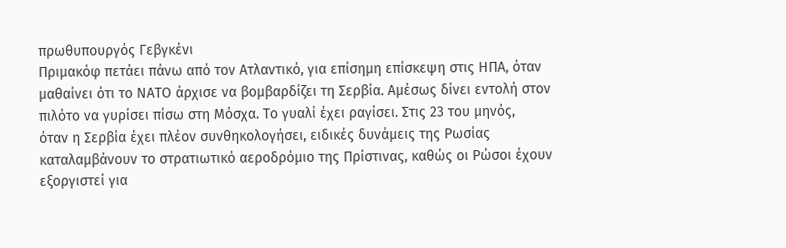πρωθυπουργός Γεβγκένι
Πριμακόφ πετάει πάνω από τον Ατλαντικό, για επίσημη επίσκεψη στις ΗΠΑ, όταν
μαθαίνει ότι το ΝΑΤΟ άρχισε να βομβαρδίζει τη Σερβία. Αμέσως δίνει εντολή στον
πιλότο να γυρίσει πίσω στη Μόσχα. Το γυαλί έχει ραγίσει. Στις 23 του μηνός,
όταν η Σερβία έχει πλέον συνθηκολογήσει, ειδικές δυνάμεις της Ρωσίας
καταλαμβάνουν το στρατιωτικό αεροδρόμιο της Πρίστινας, καθώς οι Ρώσοι έχουν
εξοργιστεί για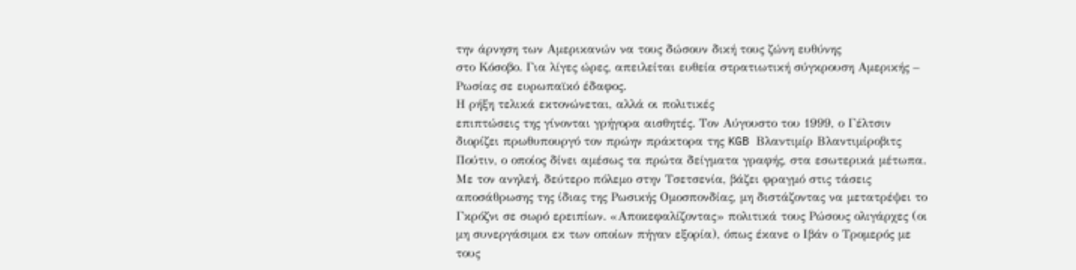την άρνηση των Αμερικανών να τους δώσουν δική τους ζώνη ευθύνης
στο Κόσοβο. Για λίγες ώρες, απειλείται ευθεία στρατιωτική σύγκρουση Αμερικής –
Ρωσίας σε ευρωπαϊκό έδαφος.
Η ρήξη τελικά εκτονώνεται, αλλά οι πολιτικές
επιπτώσεις της γίνονται γρήγορα αισθητές. Τον Αύγουστο του 1999, ο Γέλτσιν
διορίζει πρωθυπουργό τον πρώην πράκτορα της KGB Βλαντιμίρ Βλαντιμίροβιτς
Πούτιν, ο οποίος δίνει αμέσως τα πρώτα δείγματα γραφής, στα εσωτερικά μέτωπα.
Με τον ανηλεή, δεύτερο πόλεμο στην Τσετσενία, βάζει φραγμό στις τάσεις
αποσάθρωσης της ίδιας της Ρωσικής Ομοσπονδίας, μη διστάζοντας να μετατρέψει το
Γκρόζνι σε σωρό ερειπίων. «Αποκεφαλίζοντας» πολιτικά τους Ρώσους ολιγάρχες (οι
μη συνεργάσιμοι εκ των οποίων πήγαν εξορία), όπως έκανε ο Ιβάν ο Τρομερός με
τους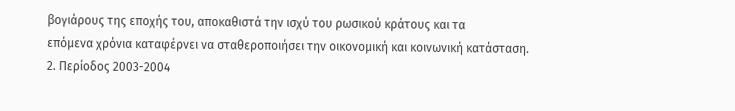βογιάρους της εποχής του, αποκαθιστά την ισχύ του ρωσικού κράτους και τα
επόμενα χρόνια καταφέρνει να σταθεροποιήσει την οικονομική και κοινωνική κατάσταση.
2. Περίοδος 2003-2004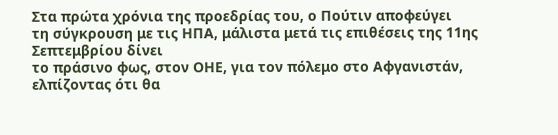Στα πρώτα χρόνια της προεδρίας του, ο Πούτιν αποφεύγει
τη σύγκρουση με τις ΗΠΑ, μάλιστα μετά τις επιθέσεις της 11ης Σεπτεμβρίου δίνει
το πράσινο φως, στον ΟΗΕ, για τον πόλεμο στο Αφγανιστάν, ελπίζοντας ότι θα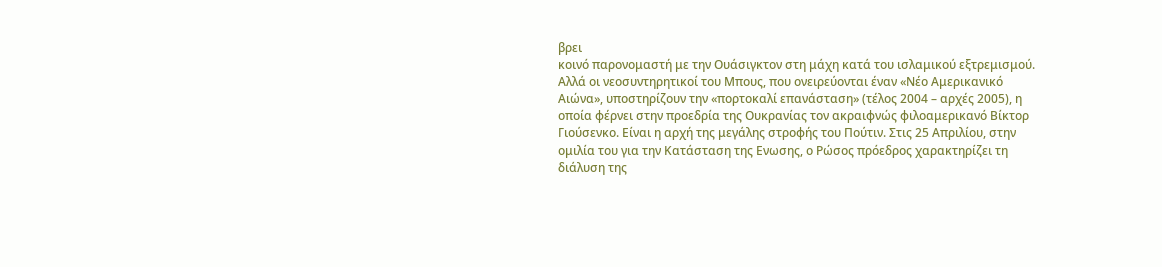βρει
κοινό παρονομαστή με την Ουάσιγκτον στη μάχη κατά του ισλαμικού εξτρεμισμού.
Αλλά οι νεοσυντηρητικοί του Μπους, που ονειρεύονται έναν «Νέο Αμερικανικό
Αιώνα», υποστηρίζουν την «πορτοκαλί επανάσταση» (τέλος 2004 – αρχές 2005), η
οποία φέρνει στην προεδρία της Ουκρανίας τον ακραιφνώς φιλοαμερικανό Βίκτορ
Γιούσενκο. Είναι η αρχή της μεγάλης στροφής του Πούτιν. Στις 25 Απριλίου, στην
ομιλία του για την Κατάσταση της Ενωσης, ο Ρώσος πρόεδρος χαρακτηρίζει τη
διάλυση της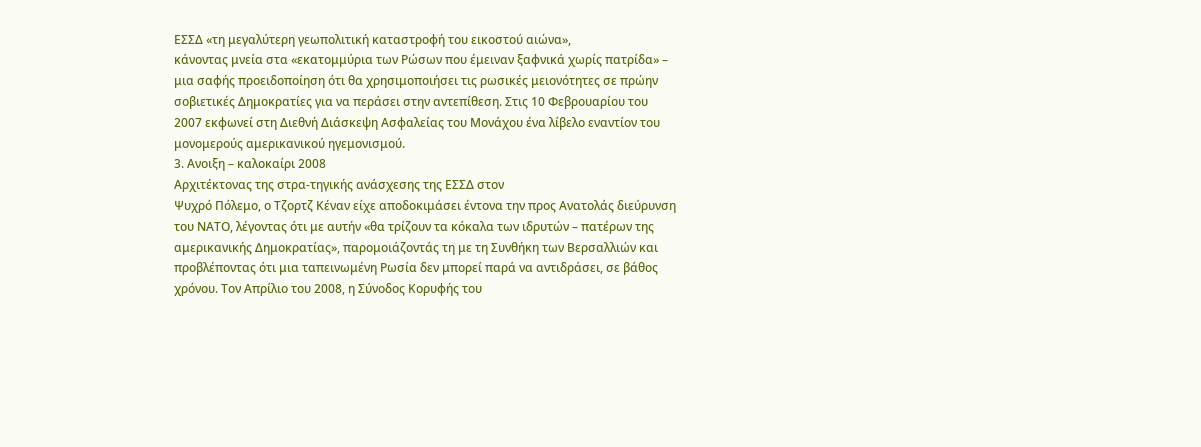ΕΣΣΔ «τη μεγαλύτερη γεωπολιτική καταστροφή του εικοστού αιώνα»,
κάνοντας μνεία στα «εκατομμύρια των Ρώσων που έμειναν ξαφνικά χωρίς πατρίδα» –
μια σαφής προειδοποίηση ότι θα χρησιμοποιήσει τις ρωσικές μειονότητες σε πρώην
σοβιετικές Δημοκρατίες για να περάσει στην αντεπίθεση. Στις 10 Φεβρουαρίου του
2007 εκφωνεί στη Διεθνή Διάσκεψη Ασφαλείας του Μονάχου ένα λίβελο εναντίον του
μονομερούς αμερικανικού ηγεμονισμού.
3. Ανοιξη – καλοκαίρι 2008
Αρχιτέκτονας της στρα-τηγικής ανάσχεσης της ΕΣΣΔ στον
Ψυχρό Πόλεμο, ο Τζορτζ Κέναν είχε αποδοκιμάσει έντονα την προς Ανατολάς διεύρυνση
του ΝΑΤΟ, λέγοντας ότι με αυτήν «θα τρίζουν τα κόκαλα των ιδρυτών – πατέρων της
αμερικανικής Δημοκρατίας», παρομοιάζοντάς τη με τη Συνθήκη των Βερσαλλιών και
προβλέποντας ότι μια ταπεινωμένη Ρωσία δεν μπορεί παρά να αντιδράσει, σε βάθος
χρόνου. Τον Απρίλιο του 2008, η Σύνοδος Κορυφής του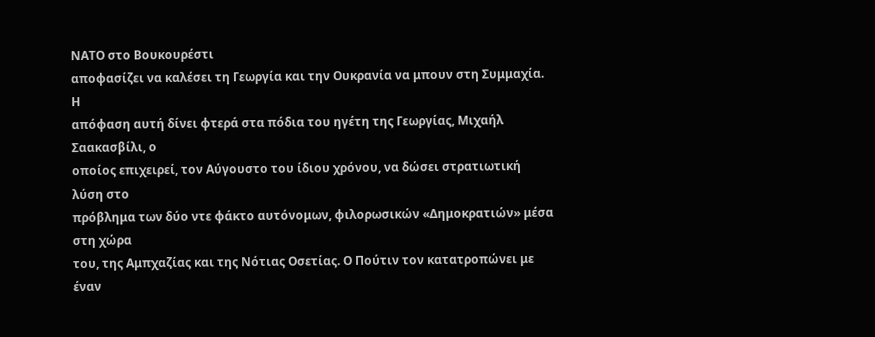ΝΑΤΟ στο Βουκουρέστι
αποφασίζει να καλέσει τη Γεωργία και την Ουκρανία να μπουν στη Συμμαχία. Η
απόφαση αυτή δίνει φτερά στα πόδια του ηγέτη της Γεωργίας, Μιχαήλ Σαακασβίλι, ο
οποίος επιχειρεί, τον Αύγουστο του ίδιου χρόνου, να δώσει στρατιωτική λύση στο
πρόβλημα των δύο ντε φάκτο αυτόνομων, φιλορωσικών «Δημοκρατιών» μέσα στη χώρα
του, της Αμπχαζίας και της Νότιας Οσετίας. Ο Πούτιν τον κατατροπώνει με έναν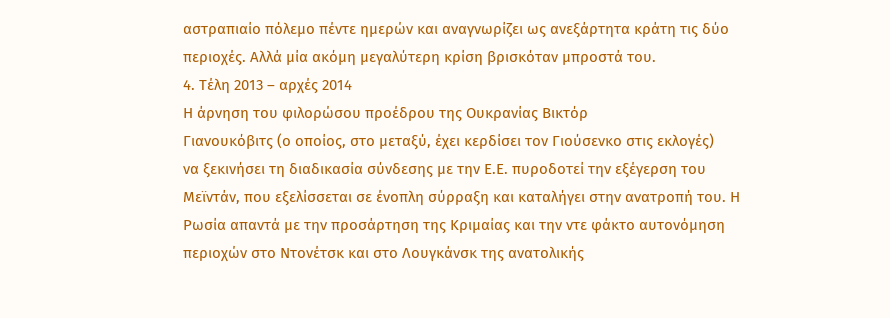αστραπιαίο πόλεμο πέντε ημερών και αναγνωρίζει ως ανεξάρτητα κράτη τις δύο
περιοχές. Αλλά μία ακόμη μεγαλύτερη κρίση βρισκόταν μπροστά του.
4. Τέλη 2013 – αρχές 2014
Η άρνηση του φιλορώσου προέδρου της Ουκρανίας Βικτόρ
Γιανουκόβιτς (ο οποίος, στο μεταξύ, έχει κερδίσει τον Γιούσενκο στις εκλογές)
να ξεκινήσει τη διαδικασία σύνδεσης με την Ε.Ε. πυροδοτεί την εξέγερση του
Μεϊντάν, που εξελίσσεται σε ένοπλη σύρραξη και καταλήγει στην ανατροπή του. Η
Ρωσία απαντά με την προσάρτηση της Κριμαίας και την ντε φάκτο αυτονόμηση
περιοχών στο Ντονέτσκ και στο Λουγκάνσκ της ανατολικής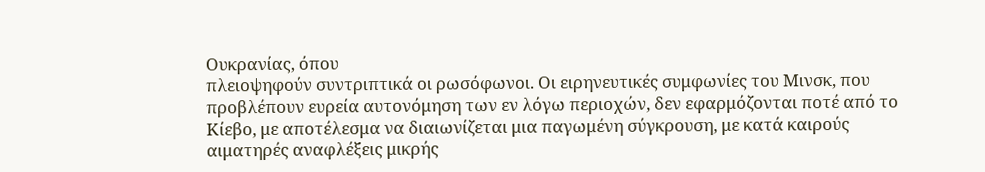Ουκρανίας, όπου
πλειοψηφούν συντριπτικά οι ρωσόφωνοι. Οι ειρηνευτικές συμφωνίες του Μινσκ, που
προβλέπουν ευρεία αυτονόμηση των εν λόγω περιοχών, δεν εφαρμόζονται ποτέ από το
Κίεβο, με αποτέλεσμα να διαιωνίζεται μια παγωμένη σύγκρουση, με κατά καιρούς
αιματηρές αναφλέξεις μικρής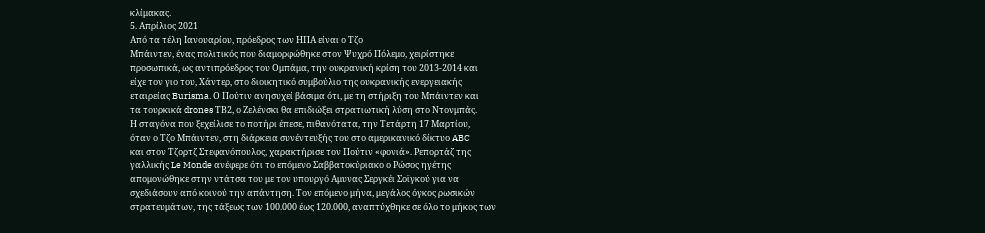κλίμακας.
5. Απρίλιος 2021
Από τα τέλη Ιανουαρίου, πρόεδρος των ΗΠΑ είναι ο Τζο
Μπάιντεν, ένας πολιτικός που διαμορφώθηκε στον Ψυχρό Πόλεμο, χειρίστηκε
προσωπικά, ως αντιπρόεδρος του Ομπάμα, την ουκρανική κρίση του 2013-2014 και
είχε τον γιο του, Χάντερ, στο διοικητικό συμβούλιο της ουκρανικής ενεργειακής
εταιρείας Burisma. Ο Πούτιν ανησυχεί βάσιμα ότι, με τη στήριξη του Μπάιντεν και
τα τουρκικά drones ΤΒ2, ο Ζελένσκι θα επιδιώξει στρατιωτική λύση στο Ντονμπάς.
Η σταγόνα που ξεχείλισε το ποτήρι έπεσε, πιθανότατα, την Τετάρτη 17 Μαρτίου,
όταν ο Τζο Μπάιντεν, στη διάρκεια συνέντευξής του στο αμερικανικό δίκτυο ABC
και στον Τζορτζ Στεφανόπουλος, χαρακτήρισε τον Πούτιν «φονιά». Ρεπορτάζ της
γαλλικής Le Monde ανέφερε ότι το επόμενο Σαββατοκύριακο ο Ρώσος ηγέτης
απομονώθηκε στην ντάτσα του με τον υπουργό Αμυνας Σεργκέι Σοϊγκού για να
σχεδιάσουν από κοινού την απάντηση. Τον επόμενο μήνα, μεγάλος όγκος ρωσικών
στρατευμάτων, της τάξεως των 100.000 έως 120.000, αναπτύχθηκε σε όλο το μήκος των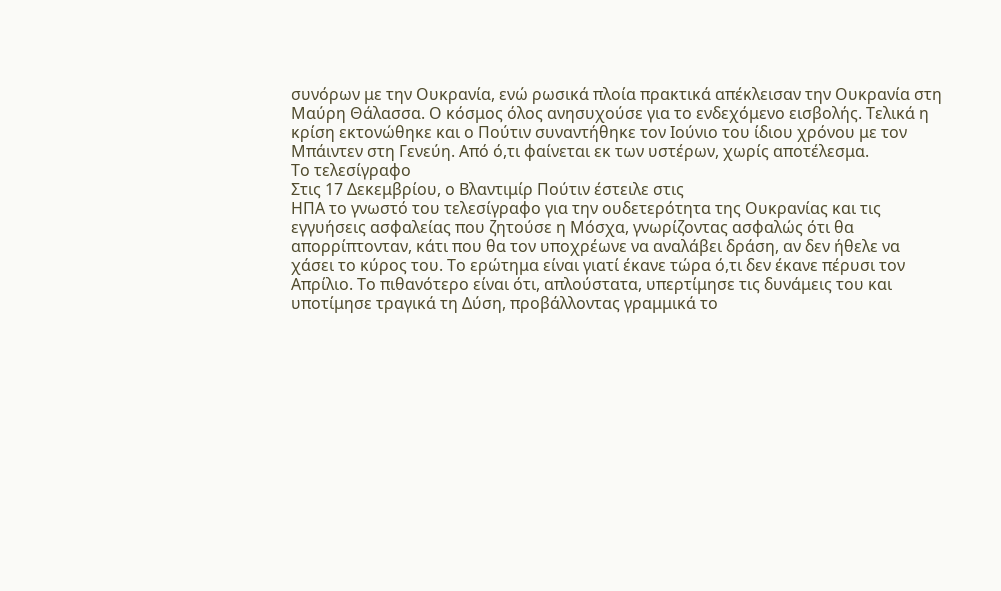συνόρων με την Ουκρανία, ενώ ρωσικά πλοία πρακτικά απέκλεισαν την Ουκρανία στη
Μαύρη Θάλασσα. Ο κόσμος όλος ανησυχούσε για το ενδεχόμενο εισβολής. Τελικά η
κρίση εκτονώθηκε και ο Πούτιν συναντήθηκε τον Ιούνιο του ίδιου χρόνου με τον
Μπάιντεν στη Γενεύη. Από ό,τι φαίνεται εκ των υστέρων, χωρίς αποτέλεσμα.
Το τελεσίγραφο
Στις 17 Δεκεμβρίου, ο Βλαντιμίρ Πούτιν έστειλε στις
ΗΠΑ το γνωστό του τελεσίγραφο για την ουδετερότητα της Ουκρανίας και τις
εγγυήσεις ασφαλείας που ζητούσε η Μόσχα, γνωρίζοντας ασφαλώς ότι θα
απορρίπτονταν, κάτι που θα τον υποχρέωνε να αναλάβει δράση, αν δεν ήθελε να
χάσει το κύρος του. Το ερώτημα είναι γιατί έκανε τώρα ό,τι δεν έκανε πέρυσι τον
Απρίλιο. Το πιθανότερο είναι ότι, απλούστατα, υπερτίμησε τις δυνάμεις του και
υποτίμησε τραγικά τη Δύση, προβάλλοντας γραμμικά το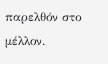παρελθόν στο μέλλον.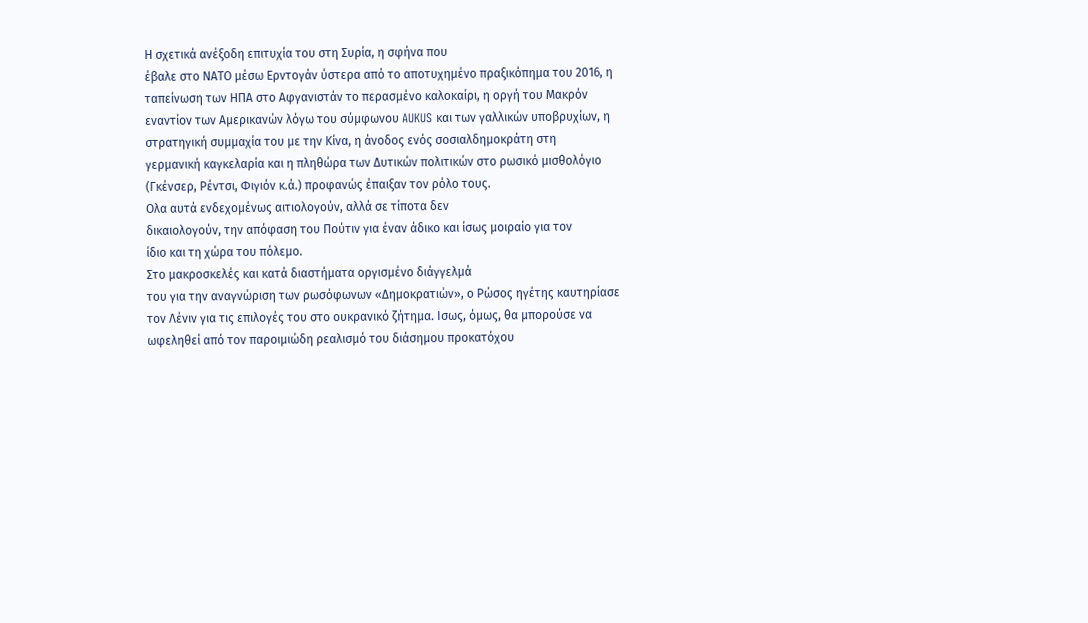Η σχετικά ανέξοδη επιτυχία του στη Συρία, η σφήνα που
έβαλε στο ΝΑΤΟ μέσω Ερντογάν ύστερα από το αποτυχημένο πραξικόπημα του 2016, η
ταπείνωση των ΗΠΑ στο Αφγανιστάν το περασμένο καλοκαίρι, η οργή του Μακρόν
εναντίον των Αμερικανών λόγω του σύμφωνου AUKUS και των γαλλικών υποβρυχίων, η
στρατηγική συμμαχία του με την Κίνα, η άνοδος ενός σοσιαλδημοκράτη στη
γερμανική καγκελαρία και η πληθώρα των Δυτικών πολιτικών στο ρωσικό μισθολόγιο
(Γκένσερ, Ρέντσι, Φιγιόν κ.ά.) προφανώς έπαιξαν τον ρόλο τους.
Ολα αυτά ενδεχομένως αιτιολογούν, αλλά σε τίποτα δεν
δικαιολογούν, την απόφαση του Πούτιν για έναν άδικο και ίσως μοιραίο για τον
ίδιο και τη χώρα του πόλεμο.
Στο μακροσκελές και κατά διαστήματα οργισμένο διάγγελμά
του για την αναγνώριση των ρωσόφωνων «Δημοκρατιών», ο Ρώσος ηγέτης καυτηρίασε
τον Λένιν για τις επιλογές του στο ουκρανικό ζήτημα. Ισως, όμως, θα μπορούσε να
ωφεληθεί από τον παροιμιώδη ρεαλισμό του διάσημου προκατόχου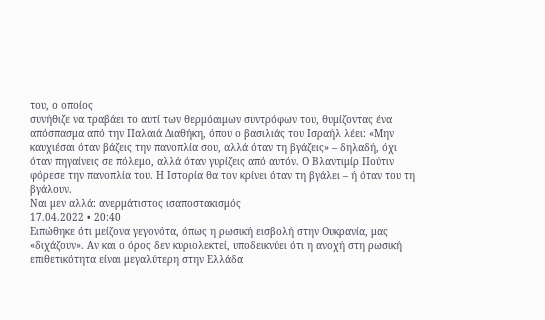του, ο οποίος
συνήθιζε να τραβάει το αυτί των θερμόαιμων συντρόφων του, θυμίζοντας ένα
απόσπασμα από την Παλαιά Διαθήκη, όπου ο βασιλιάς του Ισραήλ λέει: «Μην
καυχιέσαι όταν βάζεις την πανοπλία σου, αλλά όταν τη βγάζεις» – δηλαδή, όχι
όταν πηγαίνεις σε πόλεμο, αλλά όταν γυρίζεις από αυτόν. Ο Βλαντιμίρ Πούτιν
φόρεσε την πανοπλία του. Η Ιστορία θα τον κρίνει όταν τη βγάλει – ή όταν του τη
βγάλουν.
Ναι μεν αλλά: ανερμάτιστος ισαποστακισμός
17.04.2022 • 20:40
Ειπώθηκε ότι μείζονα γεγονότα, όπως η ρωσική εισβολή στην Ουκρανία, μας
«διχάζουν». Αν και ο όρος δεν κυριολεκτεί, υποδεικνύει ότι η ανοχή στη ρωσική
επιθετικότητα είναι μεγαλύτερη στην Ελλάδα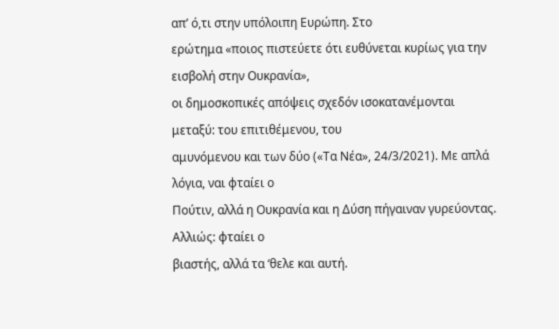απ’ ό,τι στην υπόλοιπη Ευρώπη. Στο
ερώτημα «ποιος πιστεύετε ότι ευθύνεται κυρίως για την εισβολή στην Ουκρανία»,
οι δημοσκοπικές απόψεις σχεδόν ισοκατανέμονται μεταξύ: του επιτιθέμενου, του
αμυνόμενου και των δύο («Τα Νέα», 24/3/2021). Με απλά λόγια, ναι φταίει ο
Πούτιν, αλλά η Ουκρανία και η Δύση πήγαιναν γυρεύοντας. Αλλιώς: φταίει ο
βιαστής, αλλά τα ‘θελε και αυτή.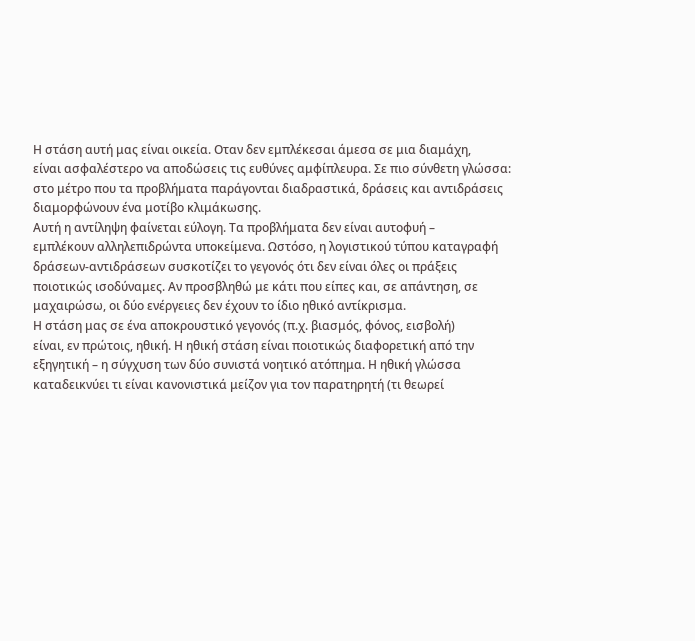Η στάση αυτή μας είναι οικεία. Οταν δεν εμπλέκεσαι άμεσα σε μια διαμάχη,
είναι ασφαλέστερο να αποδώσεις τις ευθύνες αμφίπλευρα. Σε πιο σύνθετη γλώσσα:
στο μέτρο που τα προβλήματα παράγονται διαδραστικά, δράσεις και αντιδράσεις
διαμορφώνουν ένα μοτίβο κλιμάκωσης.
Αυτή η αντίληψη φαίνεται εύλογη. Τα προβλήματα δεν είναι αυτοφυή –
εμπλέκουν αλληλεπιδρώντα υποκείμενα. Ωστόσο, η λογιστικού τύπου καταγραφή
δράσεων-αντιδράσεων συσκοτίζει το γεγονός ότι δεν είναι όλες οι πράξεις
ποιοτικώς ισοδύναμες. Αν προσβληθώ με κάτι που είπες και, σε απάντηση, σε
μαχαιρώσω, οι δύο ενέργειες δεν έχουν το ίδιο ηθικό αντίκρισμα.
Η στάση μας σε ένα αποκρουστικό γεγονός (π.χ. βιασμός, φόνος, εισβολή)
είναι, εν πρώτοις, ηθική. Η ηθική στάση είναι ποιοτικώς διαφορετική από την
εξηγητική – η σύγχυση των δύο συνιστά νοητικό ατόπημα. Η ηθική γλώσσα
καταδεικνύει τι είναι κανονιστικά μείζον για τον παρατηρητή (τι θεωρεί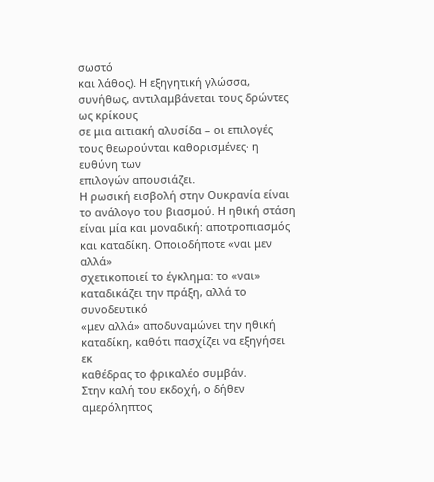σωστό
και λάθος). Η εξηγητική γλώσσα, συνήθως, αντιλαμβάνεται τους δρώντες ως κρίκους
σε μια αιτιακή αλυσίδα – οι επιλογές τους θεωρούνται καθορισμένες· η ευθύνη των
επιλογών απουσιάζει.
Η ρωσική εισβολή στην Ουκρανία είναι το ανάλογο του βιασμού. Η ηθική στάση
είναι μία και μοναδική: αποτροπιασμός και καταδίκη. Οποιοδήποτε «ναι μεν αλλά»
σχετικοποιεί το έγκλημα: το «ναι» καταδικάζει την πράξη, αλλά το συνοδευτικό
«μεν αλλά» αποδυναμώνει την ηθική καταδίκη, καθότι πασχίζει να εξηγήσει εκ
καθέδρας το φρικαλέο συμβάν.
Στην καλή του εκδοχή, ο δήθεν αμερόληπτος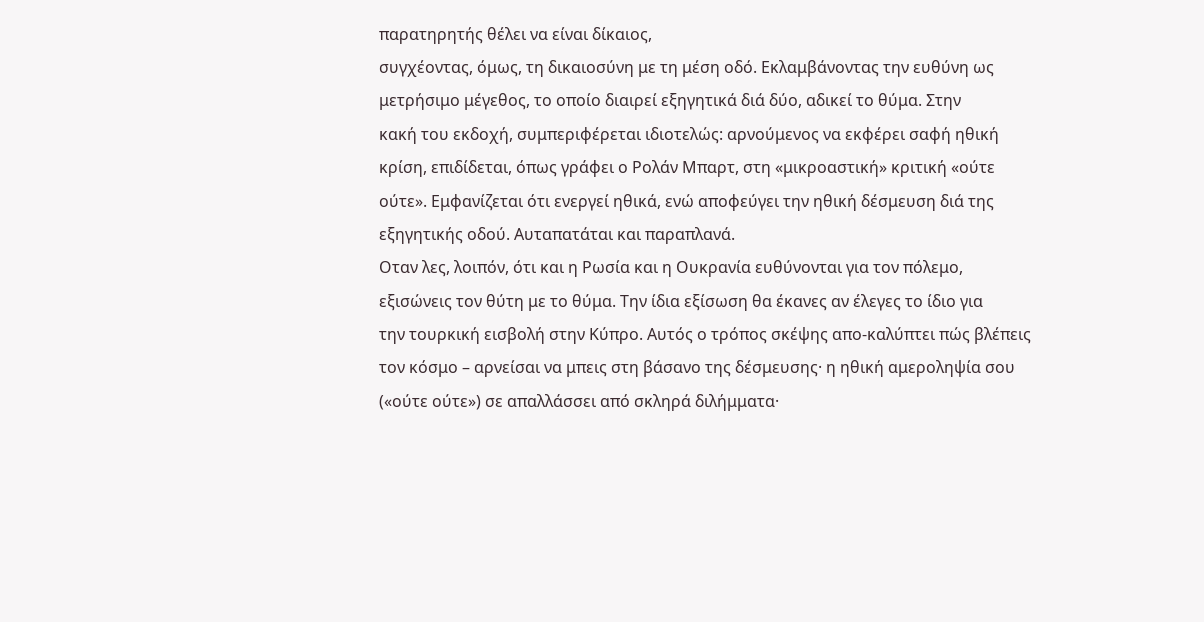παρατηρητής θέλει να είναι δίκαιος,
συγχέοντας, όμως, τη δικαιοσύνη με τη μέση οδό. Εκλαμβάνοντας την ευθύνη ως
μετρήσιμο μέγεθος, το οποίο διαιρεί εξηγητικά διά δύο, αδικεί το θύμα. Στην
κακή του εκδοχή, συμπεριφέρεται ιδιοτελώς: αρνούμενος να εκφέρει σαφή ηθική
κρίση, επιδίδεται, όπως γράφει ο Ρολάν Μπαρτ, στη «μικροαστική» κριτική «ούτε
ούτε». Εμφανίζεται ότι ενεργεί ηθικά, ενώ αποφεύγει την ηθική δέσμευση διά της
εξηγητικής οδού. Αυταπατάται και παραπλανά.
Οταν λες, λοιπόν, ότι και η Ρωσία και η Ουκρανία ευθύνονται για τον πόλεμο,
εξισώνεις τον θύτη με το θύμα. Την ίδια εξίσωση θα έκανες αν έλεγες το ίδιο για
την τουρκική εισβολή στην Κύπρο. Αυτός ο τρόπος σκέψης απο-καλύπτει πώς βλέπεις
τον κόσμο – αρνείσαι να μπεις στη βάσανο της δέσμευσης· η ηθική αμεροληψία σου
(«ούτε ούτε») σε απαλλάσσει από σκληρά διλήμματα·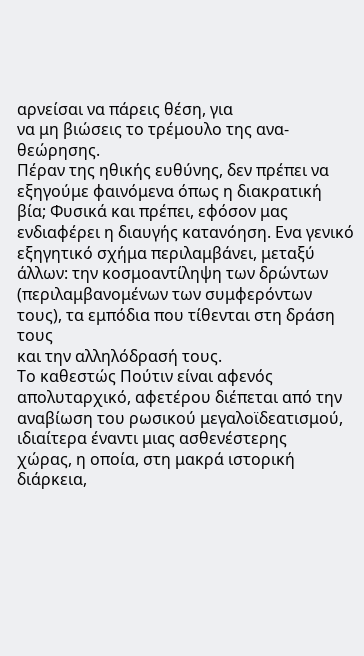αρνείσαι να πάρεις θέση, για
να μη βιώσεις το τρέμουλο της ανα-θεώρησης.
Πέραν της ηθικής ευθύνης, δεν πρέπει να εξηγούμε φαινόμενα όπως η διακρατική
βία; Φυσικά και πρέπει, εφόσον μας ενδιαφέρει η διαυγής κατανόηση. Ενα γενικό
εξηγητικό σχήμα περιλαμβάνει, μεταξύ άλλων: την κοσμοαντίληψη των δρώντων
(περιλαμβανομένων των συμφερόντων τους), τα εμπόδια που τίθενται στη δράση τους
και την αλληλόδρασή τους.
Το καθεστώς Πούτιν είναι αφενός απολυταρχικό, αφετέρου διέπεται από την
αναβίωση του ρωσικού μεγαλοϊδεατισμού, ιδιαίτερα έναντι μιας ασθενέστερης
χώρας, η οποία, στη μακρά ιστορική διάρκεια,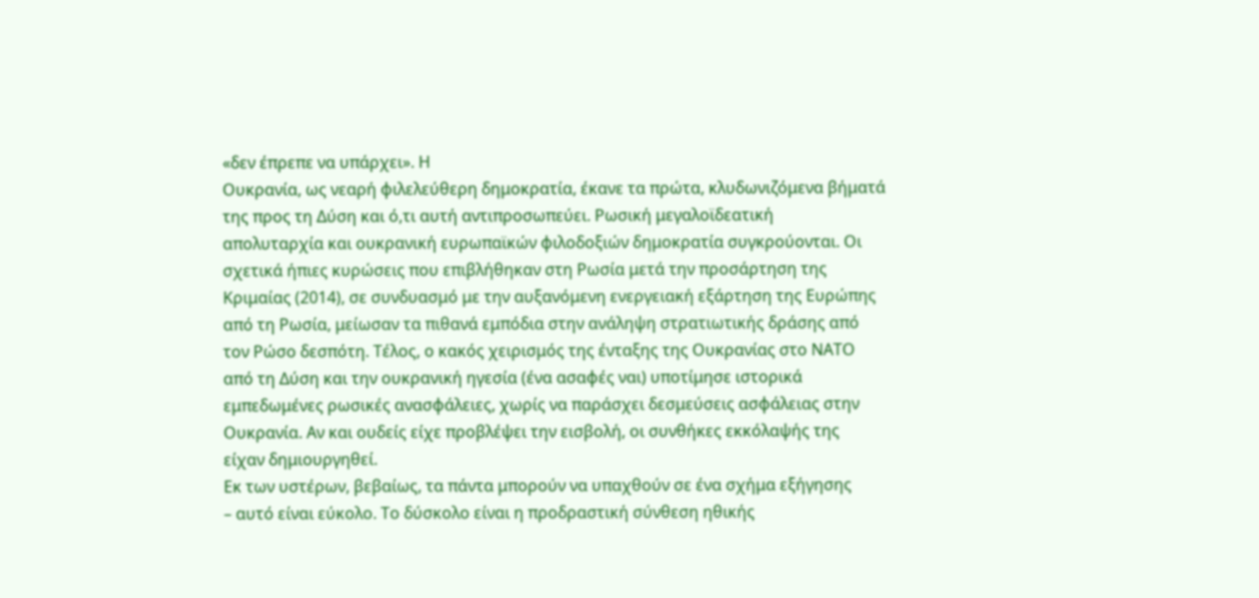«δεν έπρεπε να υπάρχει». Η
Ουκρανία, ως νεαρή φιλελεύθερη δημοκρατία, έκανε τα πρώτα, κλυδωνιζόμενα βήματά
της προς τη Δύση και ό,τι αυτή αντιπροσωπεύει. Ρωσική μεγαλοϊδεατική
απολυταρχία και ουκρανική ευρωπαϊκών φιλοδοξιών δημοκρατία συγκρούονται. Οι
σχετικά ήπιες κυρώσεις που επιβλήθηκαν στη Ρωσία μετά την προσάρτηση της
Κριμαίας (2014), σε συνδυασμό με την αυξανόμενη ενεργειακή εξάρτηση της Ευρώπης
από τη Ρωσία, μείωσαν τα πιθανά εμπόδια στην ανάληψη στρατιωτικής δράσης από
τον Ρώσο δεσπότη. Τέλος, ο κακός χειρισμός της ένταξης της Ουκρανίας στο ΝΑΤΟ
από τη Δύση και την ουκρανική ηγεσία (ένα ασαφές ναι) υποτίμησε ιστορικά
εμπεδωμένες ρωσικές ανασφάλειες, χωρίς να παράσχει δεσμεύσεις ασφάλειας στην
Ουκρανία. Αν και ουδείς είχε προβλέψει την εισβολή, οι συνθήκες εκκόλαψής της
είχαν δημιουργηθεί.
Εκ των υστέρων, βεβαίως, τα πάντα μπορούν να υπαχθούν σε ένα σχήμα εξήγησης
– αυτό είναι εύκολο. Το δύσκολο είναι η προδραστική σύνθεση ηθικής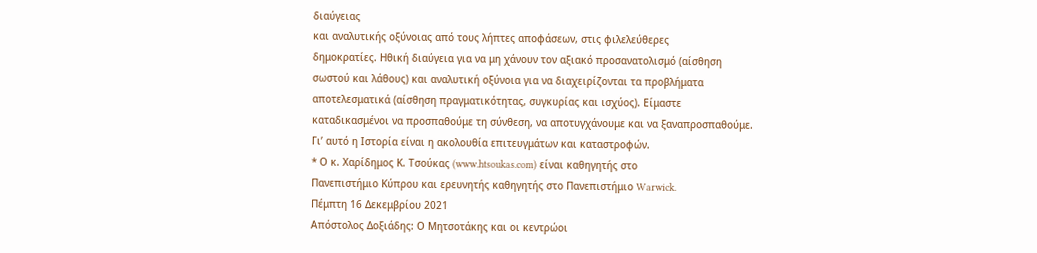διαύγειας
και αναλυτικής οξύνοιας από τους λήπτες αποφάσεων, στις φιλελεύθερες
δημοκρατίες. Ηθική διαύγεια για να μη χάνουν τον αξιακό προσανατολισμό (αίσθηση
σωστού και λάθους) και αναλυτική οξύνοια για να διαχειρίζονται τα προβλήματα
αποτελεσματικά (αίσθηση πραγματικότητας, συγκυρίας και ισχύος). Είμαστε
καταδικασμένοι να προσπαθούμε τη σύνθεση, να αποτυγχάνουμε και να ξαναπροσπαθούμε.
Γι’ αυτό η Ιστορία είναι η ακολουθία επιτευγμάτων και καταστροφών.
* Ο κ. Χαρίδημος Κ. Τσούκας (www.htsoukas.com) είναι καθηγητής στο
Πανεπιστήμιο Κύπρου και ερευνητής καθηγητής στο Πανεπιστήμιο Warwick.
Πέμπτη 16 Δεκεμβρίου 2021
Απόστολος Δοξιάδης: Ο Μητσοτάκης και οι κεντρώοι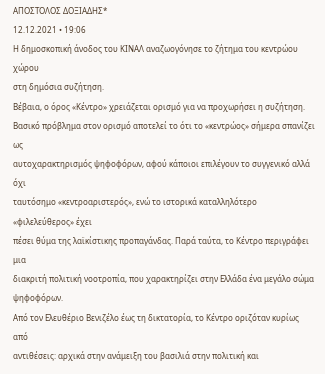ΑΠΟΣΤΟΛΟΣ ΔΟΞΙΑΔΗΣ*
12.12.2021 • 19:06
Η δημοσκοπική άνοδος του ΚΙΝΑΛ αναζωογόνησε το ζήτημα του κεντρώου χώρου
στη δημόσια συζήτηση.
Βέβαια, ο όρος «Κέντρο» χρειάζεται ορισμό για να προχωρήσει η συζήτηση.
Βασικό πρόβλημα στον ορισμό αποτελεί το ότι το «κεντρώος» σήμερα σπανίζει ως
αυτοχαρακτηρισμός ψηφοφόρων, αφού κάποιοι επιλέγουν το συγγενικό αλλά όχι
ταυτόσημο «κεντροαριστερός», ενώ το ιστορικά καταλληλότερο «φιλελεύθερος» έχει
πέσει θύμα της λαϊκίστικης προπαγάνδας. Παρά ταύτα, το Κέντρο περιγράφει μια
διακριτή πολιτική νοοτροπία, που χαρακτηρίζει στην Ελλάδα ένα μεγάλο σώμα
ψηφοφόρων.
Από τον Ελευθέριο Βενιζέλο έως τη δικτατορία, το Κέντρο οριζόταν κυρίως από
αντιθέσεις: αρχικά στην ανάμειξη του βασιλιά στην πολιτική και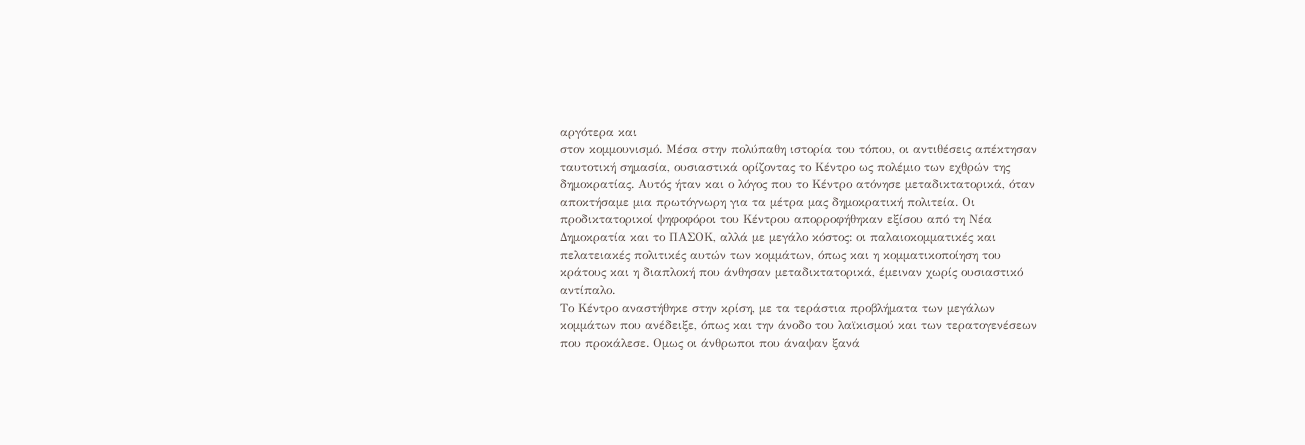αργότερα και
στον κομμουνισμό. Μέσα στην πολύπαθη ιστορία του τόπου, οι αντιθέσεις απέκτησαν
ταυτοτική σημασία, ουσιαστικά ορίζοντας το Κέντρο ως πολέμιο των εχθρών της
δημοκρατίας. Αυτός ήταν και ο λόγος που το Κέντρο ατόνησε μεταδικτατορικά, όταν
αποκτήσαμε μια πρωτόγνωρη για τα μέτρα μας δημοκρατική πολιτεία. Οι
προδικτατορικοί ψηφοφόροι του Κέντρου απορροφήθηκαν εξίσου από τη Νέα
Δημοκρατία και το ΠΑΣΟΚ, αλλά με μεγάλο κόστος: οι παλαιοκομματικές και
πελατειακές πολιτικές αυτών των κομμάτων, όπως και η κομματικοποίηση του
κράτους και η διαπλοκή που άνθησαν μεταδικτατορικά, έμειναν χωρίς ουσιαστικό
αντίπαλο.
Το Κέντρο αναστήθηκε στην κρίση, με τα τεράστια προβλήματα των μεγάλων
κομμάτων που ανέδειξε, όπως και την άνοδο του λαϊκισμού και των τερατογενέσεων
που προκάλεσε. Ομως οι άνθρωποι που άναψαν ξανά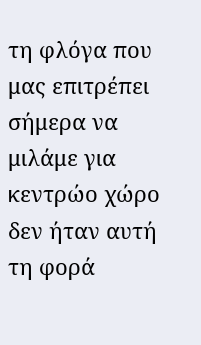τη φλόγα που μας επιτρέπει
σήμερα να μιλάμε για κεντρώο χώρο δεν ήταν αυτή τη φορά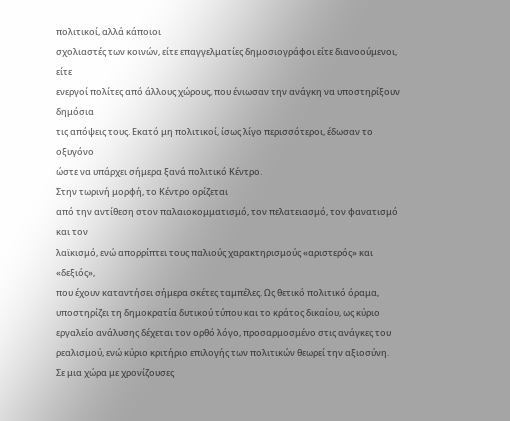πολιτικοί, αλλά κάποιοι
σχολιαστές των κοινών, είτε επαγγελματίες δημοσιογράφοι είτε διανοούμενοι, είτε
ενεργοί πολίτες από άλλους χώρους, που ένιωσαν την ανάγκη να υποστηρίξουν δημόσια
τις απόψεις τους. Εκατό μη πολιτικοί, ίσως λίγο περισσότεροι, έδωσαν το οξυγόνο
ώστε να υπάρχει σήμερα ξανά πολιτικό Κέντρο.
Στην τωρινή μορφή, το Κέντρο ορίζεται
από την αντίθεση στον παλαιοκομματισμό, τον πελατειασμό, τον φανατισμό και τον
λαϊκισμό, ενώ απορρίπτει τους παλιούς χαρακτηρισμούς «αριστερός» και «δεξιός»,
που έχουν καταντήσει σήμερα σκέτες ταμπέλες. Ως θετικό πολιτικό όραμα,
υποστηρίζει τη δημοκρατία δυτικού τύπου και το κράτος δικαίου, ως κύριο
εργαλείο ανάλυσης δέχεται τον ορθό λόγο, προσαρμοσμένο στις ανάγκες του
ρεαλισμού, ενώ κύριο κριτήριο επιλογής των πολιτικών θεωρεί την αξιοσύνη.
Σε μια χώρα με χρονίζουσες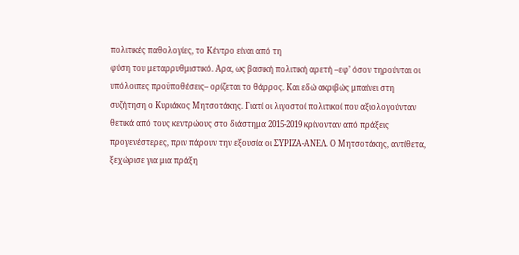πολιτικές παθολογίες, το Κέντρο είναι από τη
φύση του μεταρρυθμιστικό. Αρα, ως βασική πολιτική αρετή –εφ’ όσον τηρούνται οι
υπόλοιπες προϋποθέσεις– ορίζεται το θάρρος. Και εδώ ακριβώς μπαίνει στη
συζήτηση ο Κυριάκος Μητσοτάκης. Γιατί οι λιγοστοί πολιτικοί που αξιολογούνταν
θετικά από τους κεντρώους στο διάστημα 2015-2019 κρίνονταν από πράξεις
προγενέστερες, πριν πάρουν την εξουσία οι ΣΥΡΙΖΑ-ΑΝΕΛ. Ο Μητσοτάκης, αντίθετα,
ξεχώρισε για μια πράξη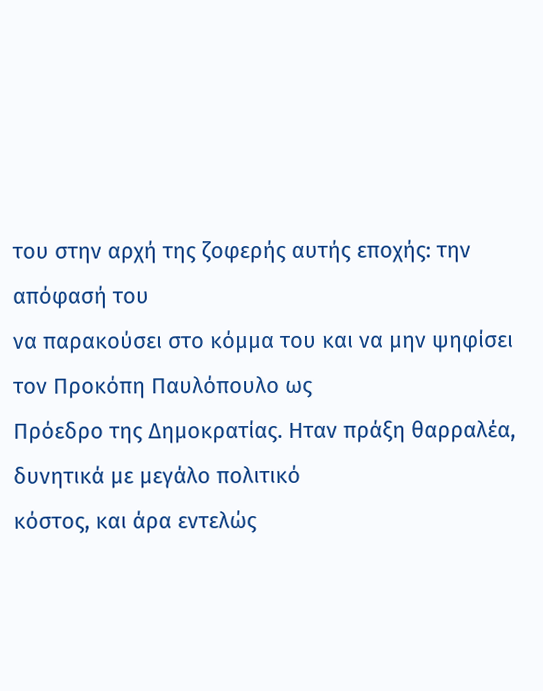του στην αρχή της ζοφερής αυτής εποχής: την απόφασή του
να παρακούσει στο κόμμα του και να μην ψηφίσει τον Προκόπη Παυλόπουλο ως
Πρόεδρο της Δημοκρατίας. Ηταν πράξη θαρραλέα, δυνητικά με μεγάλο πολιτικό
κόστος, και άρα εντελώς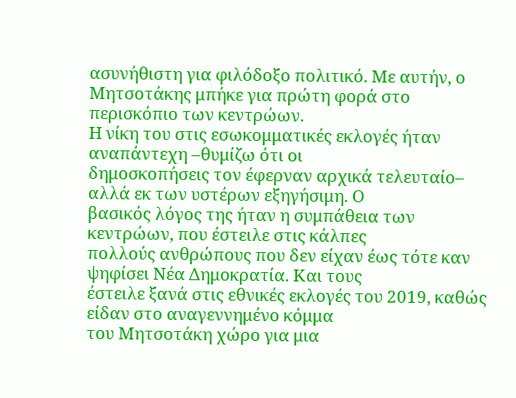ασυνήθιστη για φιλόδοξο πολιτικό. Με αυτήν, ο
Μητσοτάκης μπήκε για πρώτη φορά στο περισκόπιο των κεντρώων.
Η νίκη του στις εσωκομματικές εκλογές ήταν αναπάντεχη –θυμίζω ότι οι
δημοσκοπήσεις τον έφερναν αρχικά τελευταίο– αλλά εκ των υστέρων εξηγήσιμη. Ο
βασικός λόγος της ήταν η συμπάθεια των κεντρώων, που έστειλε στις κάλπες
πολλούς ανθρώπους που δεν είχαν έως τότε καν ψηφίσει Νέα Δημοκρατία. Και τους
έστειλε ξανά στις εθνικές εκλογές του 2019, καθώς είδαν στο αναγεννημένο κόμμα
του Μητσοτάκη χώρο για μια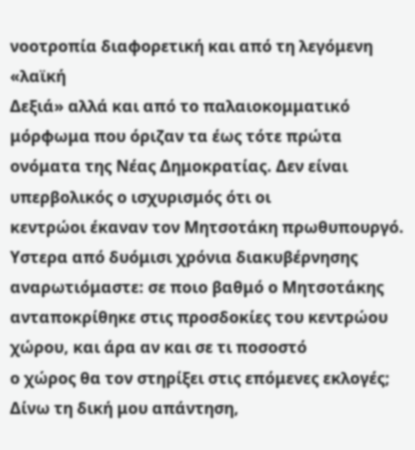νοοτροπία διαφορετική και από τη λεγόμενη «λαϊκή
Δεξιά» αλλά και από το παλαιοκομματικό μόρφωμα που όριζαν τα έως τότε πρώτα
ονόματα της Νέας Δημοκρατίας. Δεν είναι υπερβολικός ο ισχυρισμός ότι οι
κεντρώοι έκαναν τον Μητσοτάκη πρωθυπουργό.
Υστερα από δυόμισι χρόνια διακυβέρνησης αναρωτιόμαστε: σε ποιο βαθμό ο Μητσοτάκης
ανταποκρίθηκε στις προσδοκίες του κεντρώου χώρου, και άρα αν και σε τι ποσοστό
ο χώρος θα τον στηρίξει στις επόμενες εκλογές;
Δίνω τη δική μου απάντηση,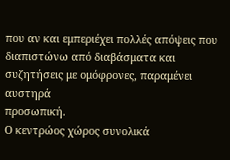που αν και εμπεριέχει πολλές απόψεις που
διαπιστώνω από διαβάσματα και συζητήσεις με ομόφρονες, παραμένει αυστηρά
προσωπική.
Ο κεντρώος χώρος συνολικά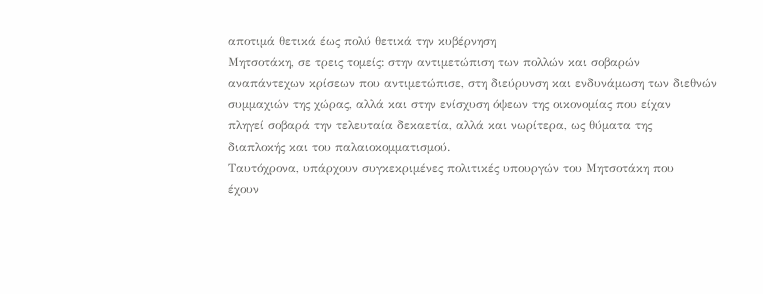αποτιμά θετικά έως πολύ θετικά την κυβέρνηση
Μητσοτάκη, σε τρεις τομείς: στην αντιμετώπιση των πολλών και σοβαρών
αναπάντεχων κρίσεων που αντιμετώπισε, στη διεύρυνση και ενδυνάμωση των διεθνών
συμμαχιών της χώρας, αλλά και στην ενίσχυση όψεων της οικονομίας που είχαν
πληγεί σοβαρά την τελευταία δεκαετία, αλλά και νωρίτερα, ως θύματα της
διαπλοκής και του παλαιοκομματισμού.
Ταυτόχρονα, υπάρχουν συγκεκριμένες πολιτικές υπουργών του Μητσοτάκη που
έχουν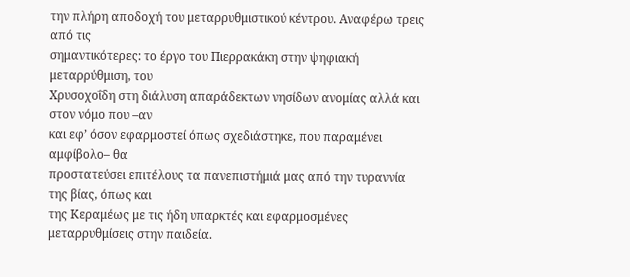την πλήρη αποδοχή του μεταρρυθμιστικού κέντρου. Αναφέρω τρεις από τις
σημαντικότερες: το έργο του Πιερρακάκη στην ψηφιακή μεταρρύθμιση, του
Χρυσοχοΐδη στη διάλυση απαράδεκτων νησίδων ανομίας αλλά και στον νόμο που –αν
και εφ’ όσον εφαρμοστεί όπως σχεδιάστηκε, που παραμένει αμφίβολο– θα
προστατεύσει επιτέλους τα πανεπιστήμιά μας από την τυραννία της βίας, όπως και
της Κεραμέως με τις ήδη υπαρκτές και εφαρμοσμένες μεταρρυθμίσεις στην παιδεία.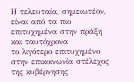Η τελευταία, σημειωτέον, είναι από τα πιο επιτυχημένα στην πράξη και ταυτόχρονα
το λιγότερο επιτυχημένο στην επικοινωνία στέλεχος της κυβέρνησης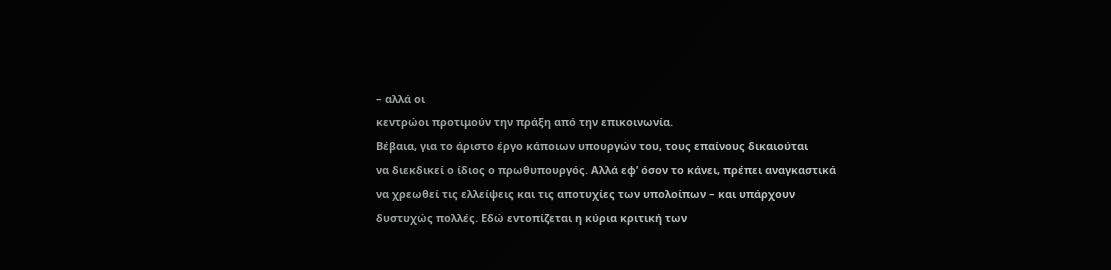– αλλά οι
κεντρώοι προτιμούν την πράξη από την επικοινωνία.
Βέβαια, για το άριστο έργο κάποιων υπουργών του, τους επαίνους δικαιούται
να διεκδικεί ο ίδιος ο πρωθυπουργός. Αλλά εφ’ όσον το κάνει, πρέπει αναγκαστικά
να χρεωθεί τις ελλείψεις και τις αποτυχίες των υπολοίπων – και υπάρχουν
δυστυχώς πολλές. Εδώ εντοπίζεται η κύρια κριτική των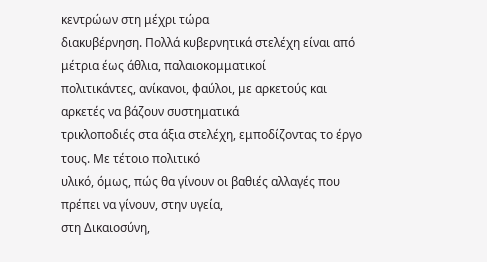κεντρώων στη μέχρι τώρα
διακυβέρνηση. Πολλά κυβερνητικά στελέχη είναι από μέτρια έως άθλια, παλαιοκομματικοί
πολιτικάντες, ανίκανοι, φαύλοι, με αρκετούς και αρκετές να βάζουν συστηματικά
τρικλοποδιές στα άξια στελέχη, εμποδίζοντας το έργο τους. Με τέτοιο πολιτικό
υλικό, όμως, πώς θα γίνουν οι βαθιές αλλαγές που πρέπει να γίνουν, στην υγεία,
στη Δικαιοσύνη,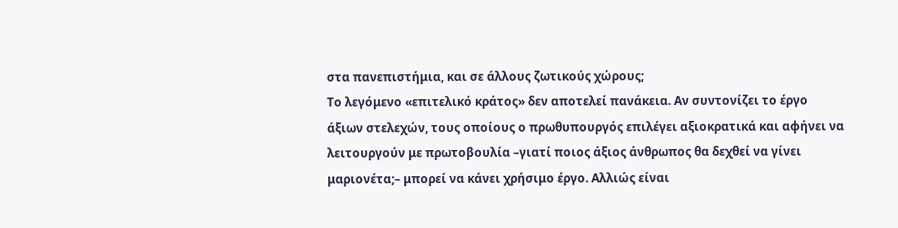στα πανεπιστήμια, και σε άλλους ζωτικούς χώρους;
Το λεγόμενο «επιτελικό κράτος» δεν αποτελεί πανάκεια. Αν συντονίζει το έργο
άξιων στελεχών, τους οποίους ο πρωθυπουργός επιλέγει αξιοκρατικά και αφήνει να
λειτουργούν με πρωτοβουλία –γιατί ποιος άξιος άνθρωπος θα δεχθεί να γίνει
μαριονέτα;– μπορεί να κάνει χρήσιμο έργο. Αλλιώς είναι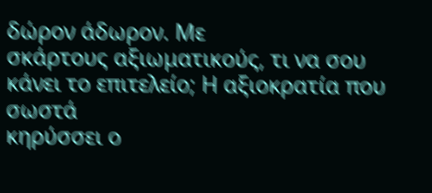δώρον άδωρον. Με
σκάρτους αξιωματικούς, τι να σου κάνει το επιτελείο; Η αξιοκρατία που σωστά
κηρύσσει ο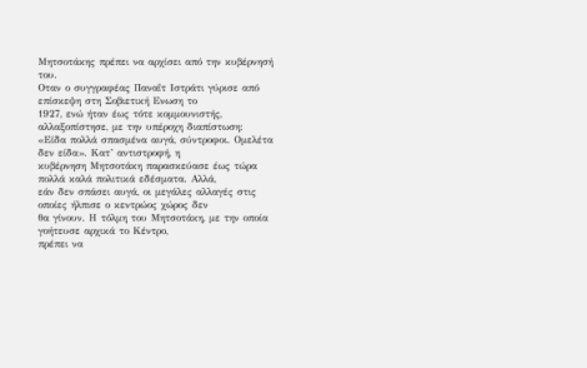Μητσοτάκης πρέπει να αρχίσει από την κυβέρνησή του.
Οταν ο συγγραφέας Παναΐτ Ιστράτι γύρισε από επίσκεψη στη Σοβιετική Ενωση το
1927, ενώ ήταν έως τότε κομμουνιστής, αλλαξοπίστησε, με την υπέροχη διαπίστωση:
«Είδα πολλά σπασμένα αυγά, σύντροφοι. Ομελέτα δεν είδα». Κατ’ αντιστροφή, η
κυβέρνηση Μητσοτάκη παρασκεύασε έως τώρα πολλά καλά πολιτικά εδέσματα. Αλλά,
εάν δεν σπάσει αυγά, οι μεγάλες αλλαγές στις οποίες ήλπισε ο κεντρώος χώρος δεν
θα γίνουν. Η τόλμη του Μητσοτάκη, με την οποία γοήτευσε αρχικά το Κέντρο,
πρέπει να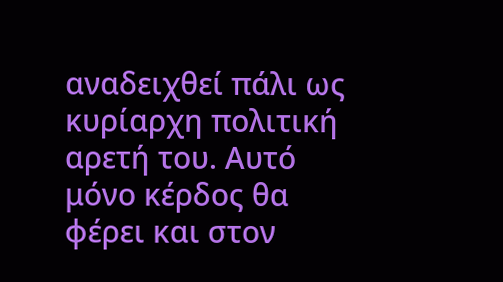αναδειχθεί πάλι ως κυρίαρχη πολιτική αρετή του. Αυτό μόνο κέρδος θα
φέρει και στον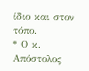ίδιο και στον τόπο.
* Ο κ. Απόστολος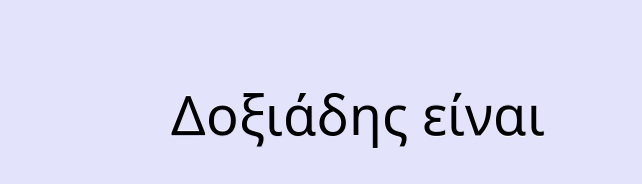Δοξιάδης είναι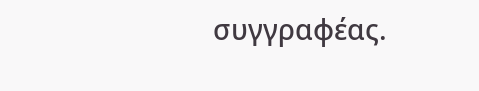συγγραφέας.